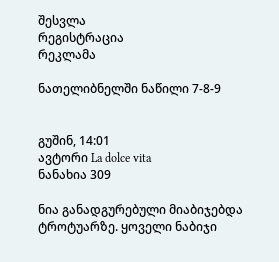შესვლა
რეგისტრაცია
რეკლამა

ნათელიბნელში ნაწილი 7-8-9


გუშინ, 14:01
ავტორი La dolce vita
ნანახია 309

ნია განადგურებული მიაბიჯებდა ტროტუარზე. ყოველი ნაბიჯი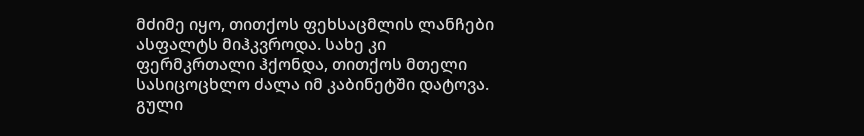მძიმე იყო, თითქოს ფეხსაცმლის ლანჩები ასფალტს მიჰკვროდა. სახე კი ფერმკრთალი ჰქონდა, თითქოს მთელი სასიცოცხლო ძალა იმ კაბინეტში დატოვა. გული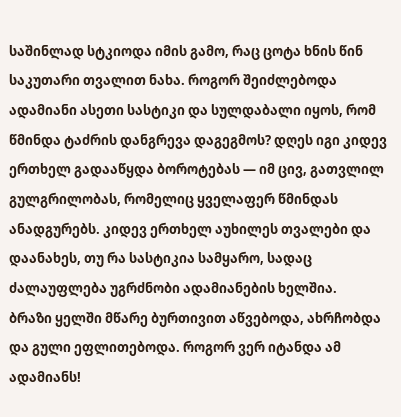საშინლად სტკიოდა იმის გამო, რაც ცოტა ხნის წინ საკუთარი თვალით ნახა. როგორ შეიძლებოდა ადამიანი ასეთი სასტიკი და სულდაბალი იყოს, რომ წმინდა ტაძრის დანგრევა დაგეგმოს? დღეს იგი კიდევ ერთხელ გადააწყდა ბოროტებას — იმ ცივ, გათვლილ გულგრილობას, რომელიც ყველაფერ წმინდას ანადგურებს. კიდევ ერთხელ აუხილეს თვალები და დაანახეს, თუ რა სასტიკია სამყარო, სადაც ძალაუფლება უგრძნობი ადამიანების ხელშია.
ბრაზი ყელში მწარე ბურთივით აწვებოდა, ახრჩობდა და გული ეფლითებოდა. როგორ ვერ იტანდა ამ ადამიანს!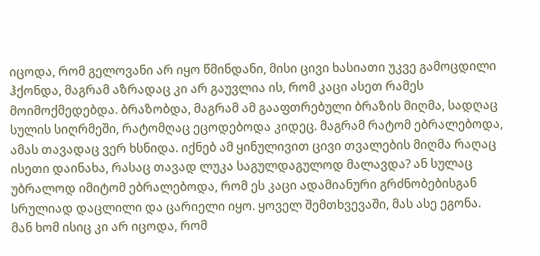იცოდა, რომ გელოვანი არ იყო წმინდანი, მისი ცივი ხასიათი უკვე გამოცდილი ჰქონდა, მაგრამ აზრადაც კი არ გაუვლია ის, რომ კაცი ასეთ რამეს მოიმოქმედებდა. ბრაზობდა, მაგრამ ამ გააფთრებული ბრაზის მიღმა, სადღაც სულის სიღრმეში, რატომღაც ეცოდებოდა კიდეც. მაგრამ რატომ ებრალებოდა, ამას თავადაც ვერ ხსნიდა. იქნებ ამ ყინულივით ცივი თვალების მიღმა რაღაც ისეთი დაინახა, რასაც თავად ლუკა საგულდაგულოდ მალავდა? ან სულაც უბრალოდ იმიტომ ებრალებოდა, რომ ეს კაცი ადამიანური გრძნობებისგან სრულიად დაცლილი და ცარიელი იყო. ყოველ შემთხვევაში, მას ასე ეგონა. მან ხომ ისიც კი არ იცოდა, რომ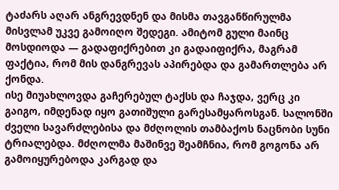ტაძარს აღარ ანგრევდნენ და მისმა თავგანწირულმა მისვლამ უკვე გამოიღო შედეგი. ამიტომ გული მაინც მოსდიოდა — გადაფიქრებით კი გადაიფიქრა, მაგრამ ფაქტია, რომ მის დანგრევას აპირებდა და გამართლება არ ქონდა.
ისე მიუახლოვდა გაჩერებულ ტაქსს და ჩაჯდა, ვერც კი გაიგო, იმდენად იყო გათიშული გარესამყაროსგან. სალონში ძველი სავარძლებისა და მძღოლის თამბაქოს ნაცნობი სუნი ტრიალებდა. მძღოლმა მაშინვე შეამჩნია, რომ გოგონა არ გამოიყურებოდა კარგად და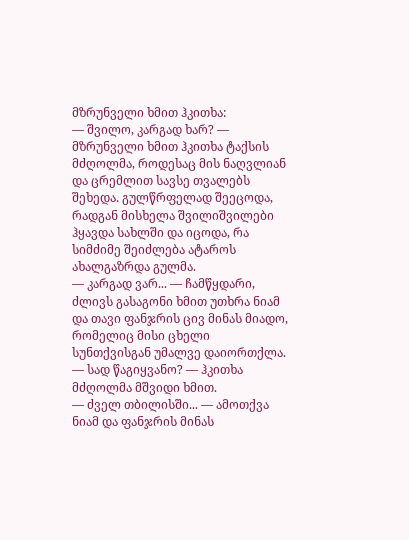მზრუნველი ხმით ჰკითხა:
— შვილო, კარგად ხარ? — მზრუნველი ხმით ჰკითხა ტაქსის მძღოლმა, როდესაც მის ნაღვლიან და ცრემლით სავსე თვალებს შეხედა. გულწრფელად შეეცოდა, რადგან მისხელა შვილიშვილები ჰყავდა სახლში და იცოდა, რა სიმძიმე შეიძლება ატაროს ახალგაზრდა გულმა.
— კარგად ვარ... — ჩამწყდარი, ძლივს გასაგონი ხმით უთხრა ნიამ და თავი ფანჯრის ცივ მინას მიადო, რომელიც მისი ცხელი სუნთქვისგან უმალვე დაიორთქლა.
— სად წაგიყვანო? — ჰკითხა მძღოლმა მშვიდი ხმით.
— ძველ თბილისში... — ამოთქვა ნიამ და ფანჯრის მინას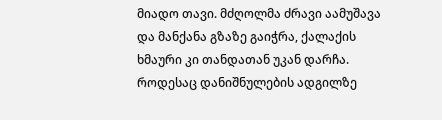მიადო თავი. მძღოლმა ძრავი აამუშავა და მანქანა გზაზე გაიჭრა, ქალაქის ხმაური კი თანდათან უკან დარჩა.
როდესაც დანიშნულების ადგილზე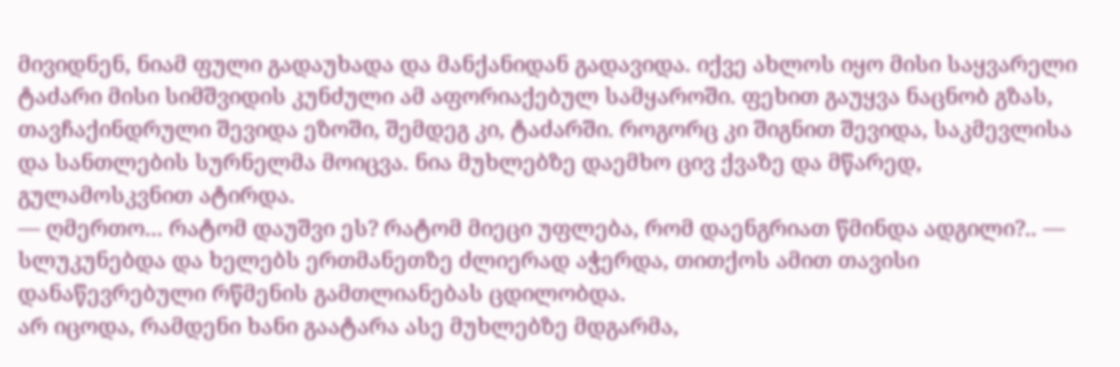მივიდნენ, ნიამ ფული გადაუხადა და მანქანიდან გადავიდა. იქვე ახლოს იყო მისი საყვარელი ტაძარი მისი სიმშვიდის კუნძული ამ აფორიაქებულ სამყაროში. ფეხით გაუყვა ნაცნობ გზას, თავჩაქინდრული შევიდა ეზოში, შემდეგ კი, ტაძარში. როგორც კი შიგნით შევიდა, საკმევლისა და სანთლების სურნელმა მოიცვა. ნია მუხლებზე დაემხო ცივ ქვაზე და მწარედ, გულამოსკვნით ატირდა.
— ღმერთო... რატომ დაუშვი ეს? რატომ მიეცი უფლება, რომ დაენგრიათ წმინდა ადგილი?.. — სლუკუნებდა და ხელებს ერთმანეთზე ძლიერად აჭერდა, თითქოს ამით თავისი დანაწევრებული რწმენის გამთლიანებას ცდილობდა.
არ იცოდა, რამდენი ხანი გაატარა ასე მუხლებზე მდგარმა,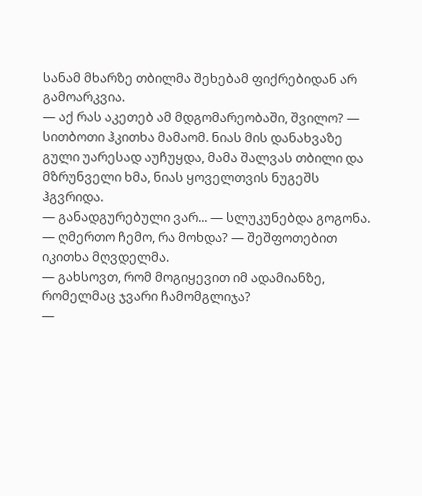სანამ მხარზე თბილმა შეხებამ ფიქრებიდან არ გამოარკვია.
— აქ რას აკეთებ ამ მდგომარეობაში, შვილო? — სითბოთი ჰკითხა მამაომ. ნიას მის დანახვაზე გული უარესად აუჩუყდა, მამა შალვას თბილი და მზრუნველი ხმა, ნიას ყოველთვის ნუგეშს ჰგვრიდა.
— განადგურებული ვარ... — სლუკუნებდა გოგონა.
— ღმერთო ჩემო, რა მოხდა? — შეშფოთებით იკითხა მღვდელმა.
— გახსოვთ, რომ მოგიყევით იმ ადამიანზე, რომელმაც ჯვარი ჩამომგლიჯა?
—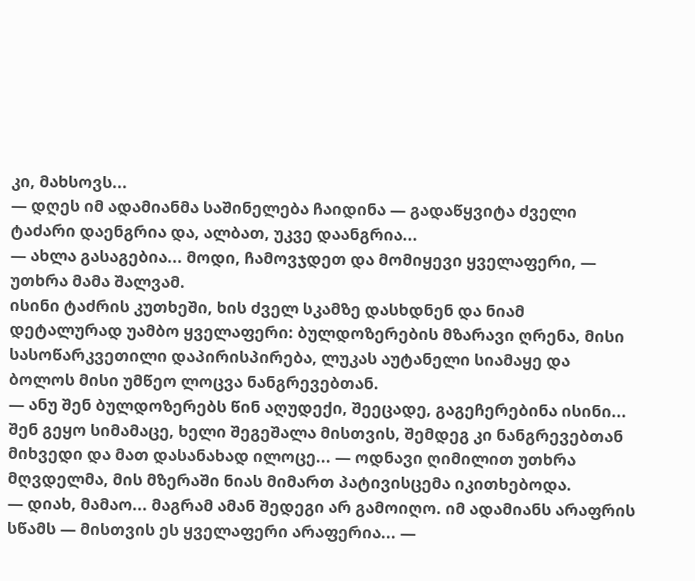კი, მახსოვს...
— დღეს იმ ადამიანმა საშინელება ჩაიდინა — გადაწყვიტა ძველი ტაძარი დაენგრია და, ალბათ, უკვე დაანგრია...
— ახლა გასაგებია... მოდი, ჩამოვჯდეთ და მომიყევი ყველაფერი, — უთხრა მამა შალვამ.
ისინი ტაძრის კუთხეში, ხის ძველ სკამზე დასხდნენ და ნიამ დეტალურად უამბო ყველაფერი: ბულდოზერების მზარავი ღრენა, მისი სასოწარკვეთილი დაპირისპირება, ლუკას აუტანელი სიამაყე და ბოლოს მისი უმწეო ლოცვა ნანგრევებთან.
— ანუ შენ ბულდოზერებს წინ აღუდექი, შეეცადე, გაგეჩერებინა ისინი... შენ გეყო სიმამაცე, ხელი შეგეშალა მისთვის, შემდეგ კი ნანგრევებთან მიხვედი და მათ დასანახად ილოცე... — ოდნავი ღიმილით უთხრა მღვდელმა, მის მზერაში ნიას მიმართ პატივისცემა იკითხებოდა.
— დიახ, მამაო... მაგრამ ამან შედეგი არ გამოიღო. იმ ადამიანს არაფრის სწამს — მისთვის ეს ყველაფერი არაფერია... —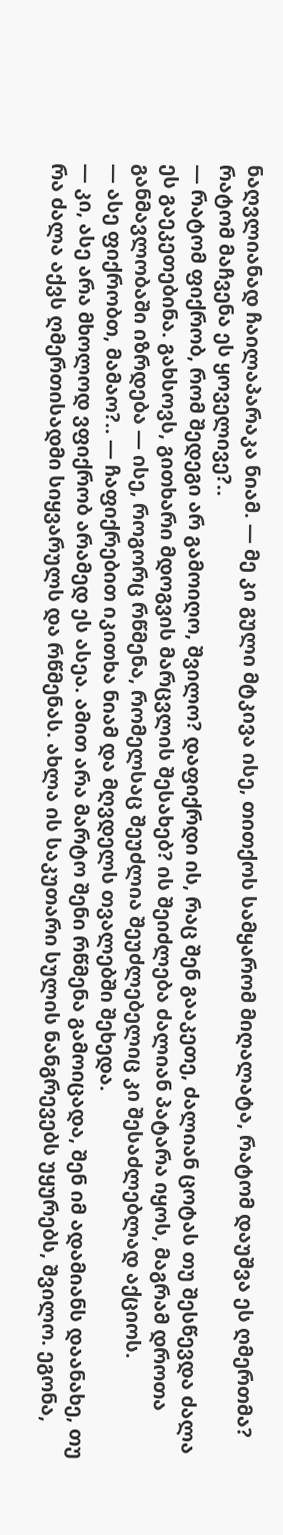ნაღვლიანად ჩაილაპარაკა ნიამ. — მე კი გული მტკივა ისე, თითქოს სამყარომ მიღალატა, რატომ დაუშვა ეს ღმერთმა? რატომ მაჩვენა ეს ყოველივე?..
— რატომ ფიქრობ, რომ შედეგი არ გამოიღო, შვილო? დაფიქრდი ის, რაც შენ გააკეთე, ძალიან ცოტას თუ შესწევდა ძალა ეს გაეკეთებინა. გახსოვს, გითხარი მდოგვის მარცვლის შესახებ? ის შეიძლება ძალიან პატარა იყოს, მაგრამ დროთა განმავლობაში იზრდება — ისე, როგორც რწმენა, რომელსაც შეუძლია შეუძლებელიც კი შესაძლებლად აქციოს.
— ასე ფიქრობთ, მამაო?.. — ჩაფიქრებით იკითხა ნიამ და მღვდელს თვალებში შეხედა.
— კი, ასე არა მხოლოდ ვფიქრობ არამედ ეს ასეა. ამით არა მარტო შენი რწმენა გამოიცადა, შენ იმ ადამიანს დაანახე, თუ რა ძალა აქვს ღმერთისადმი სიყვარულს და რწმენას. ახლა ის საკუთარი სულის ნანგრევებს უყურებს, შვილო. ეგონა,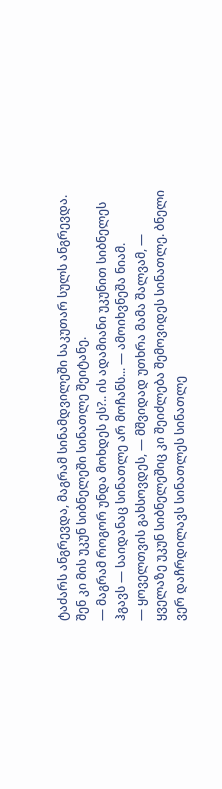ტაძარს ანგრევდა, მაგრამ სინამდვილეში საკუთარ სულს ანგრევდა. შენ კი მის უკუნ სიბნელეში სინათლე შეიტანე.
— მაგრამ როგორ უნდა მოხდეს ეს?.. ის ადამიანი უკუნით სიბნელეს ჰგავს — საიდანაც სინათლე არ მოჩანს... — ამოიხვნეშა ნიამ.
— ყოველთვის გახსოვდეს, — მშვიდად უთხრა მამა შალვამ, — ყველაზე უკუნ სიბნელეშიც კი შეიძლება შემოვიდეს სინათლე. ბნელი ვერ დაჩრდილავს სინათლეს სინათლე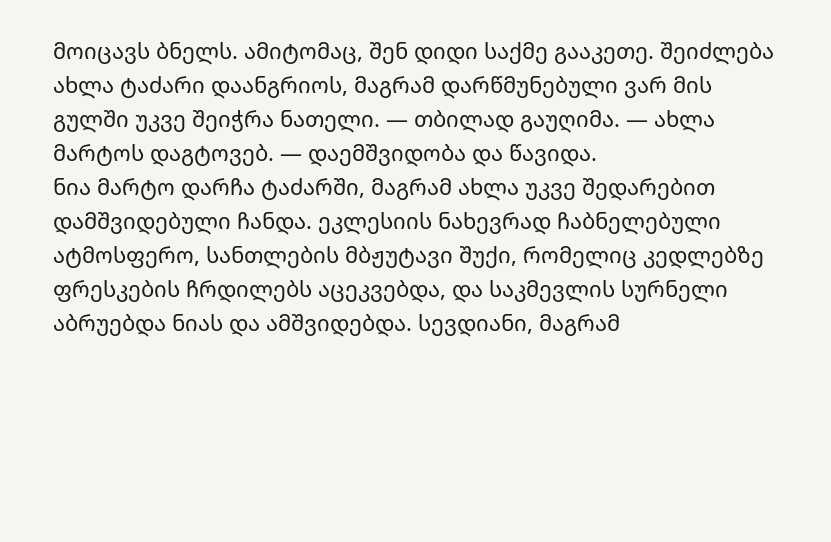მოიცავს ბნელს. ამიტომაც, შენ დიდი საქმე გააკეთე. შეიძლება ახლა ტაძარი დაანგრიოს, მაგრამ დარწმუნებული ვარ მის გულში უკვე შეიჭრა ნათელი. — თბილად გაუღიმა. — ახლა მარტოს დაგტოვებ. — დაემშვიდობა და წავიდა.
ნია მარტო დარჩა ტაძარში, მაგრამ ახლა უკვე შედარებით დამშვიდებული ჩანდა. ეკლესიის ნახევრად ჩაბნელებული ატმოსფერო, სანთლების მბჟუტავი შუქი, რომელიც კედლებზე ფრესკების ჩრდილებს აცეკვებდა, და საკმევლის სურნელი აბრუებდა ნიას და ამშვიდებდა. სევდიანი, მაგრამ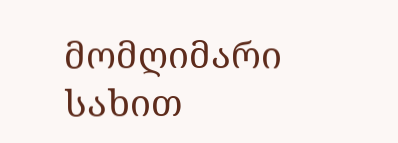მომღიმარი სახით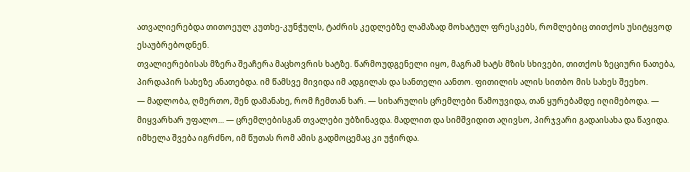ათვალიერებდა თითოეულ კუთხე-კუნჭულს, ტაძრის კედლებზე ლამაზად მოხატულ ფრესკებს, რომლებიც თითქოს უსიტყვოდ ესაუბრებოდნენ.
თვალიერებისას მზერა შეაჩერა მაცხოვრის ხატზე. წარმოუდგენელი იყო, მაგრამ ხატს მზის სხივები, თითქოს ზეციური ნათება, პირდაპირ სახეზე ანათებდა. იმ წამსვე მივიდა იმ ადგილას და სანთელი აანთო. ფითილის ალის სითბო მის სახეს შეეხო.
— მადლობა, ღმერთო, შენ დამანახე, რომ ჩემთან ხარ. — სიხარულის ცრემლები წამოუვიდა, თან ყურებამდე იღიმებოდა. — მიყვარხარ უფალო... — ცრემლებისგან თვალები უბზინავდა. მადლით და სიმშვიდით აღივსო, პირჯვარი გადაისახა და წავიდა. იმხელა შვება იგრძნო, იმ წუთას რომ ამის გადმოცემაც კი უჭირდა.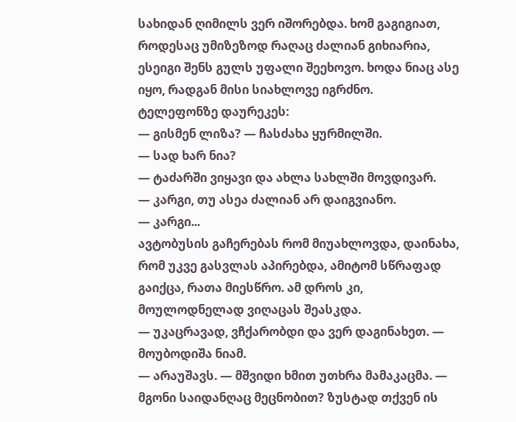სახიდან ღიმილს ვერ იშორებდა. ხომ გაგიგიათ, როდესაც უმიზეზოდ რაღაც ძალიან გიხიარია, ესეიგი შენს გულს უფალი შეეხოვო. ხოდა ნიაც ასე იყო, რადგან მისი სიახლოვე იგრძნო.
ტელეფონზე დაურეკეს:
— გისმენ ლიზა? — ჩასძახა ყურმილში.
— სად ხარ ნია?
— ტაძარში ვიყავი და ახლა სახლში მოვდივარ.
— კარგი, თუ ასეა ძალიან არ დაიგვიანო.
— კარგი...
ავტობუსის გაჩერებას რომ მიუახლოვდა, დაინახა, რომ უკვე გასვლას აპირებდა, ამიტომ სწრაფად გაიქცა, რათა მიესწრო. ამ დროს კი, მოულოდნელად ვიღაცას შეასკდა.
— უკაცრავად, ვჩქარობდი და ვერ დაგინახეთ. — მოუბოდიშა ნიამ.
— არაუშავს. — მშვიდი ხმით უთხრა მამაკაცმა. — მგონი საიდანღაც მეცნობით? ზუსტად თქვენ ის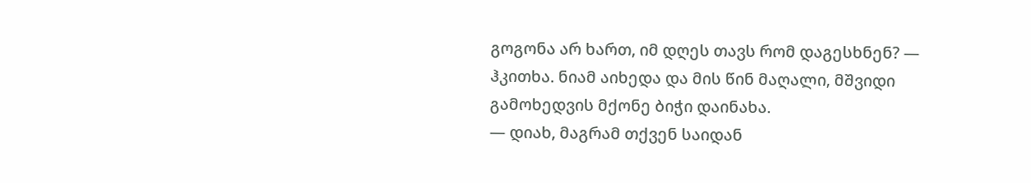გოგონა არ ხართ, იმ დღეს თავს რომ დაგესხნენ? — ჰკითხა. ნიამ აიხედა და მის წინ მაღალი, მშვიდი გამოხედვის მქონე ბიჭი დაინახა.
— დიახ, მაგრამ თქვენ საიდან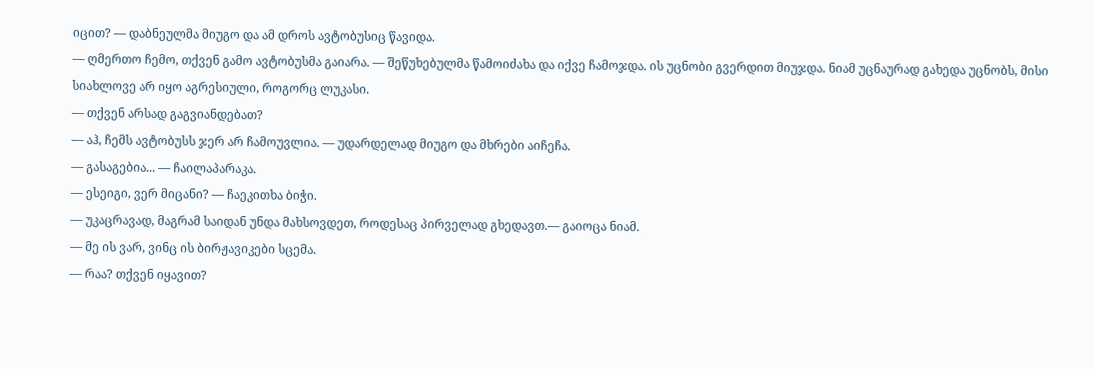იცით? — დაბნეულმა მიუგო და ამ დროს ავტობუსიც წავიდა.
— ღმერთო ჩემო, თქვენ გამო ავტობუსმა გაიარა. — შეწუხებულმა წამოიძახა და იქვე ჩამოჯდა. ის უცნობი გვერდით მიუჯდა. ნიამ უცნაურად გახედა უცნობს, მისი სიახლოვე არ იყო აგრესიული, როგორც ლუკასი.
— თქვენ არსად გაგვიანდებათ?
— აჰ, ჩემს ავტობუსს ჯერ არ ჩამოუვლია. — უდარდელად მიუგო და მხრები აიჩეჩა.
— გასაგებია... — ჩაილაპარაკა.
— ესეიგი, ვერ მიცანი? — ჩაეკითხა ბიჭი.
— უკაცრავად, მაგრამ საიდან უნდა მახსოვდეთ, როდესაც პირველად გხედავთ.— გაიოცა ნიამ.
— მე ის ვარ, ვინც ის ბირჟავიკები სცემა.
— რაა? თქვენ იყავით?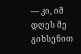— კი, იმ დღეს მე გიხსენით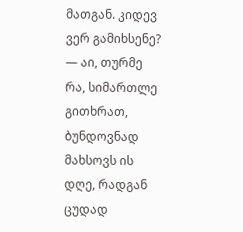მათგან. კიდევ ვერ გამიხსენე?
— აი, თურმე რა, სიმართლე გითხრათ, ბუნდოვნად მახსოვს ის დღე, რადგან ცუდად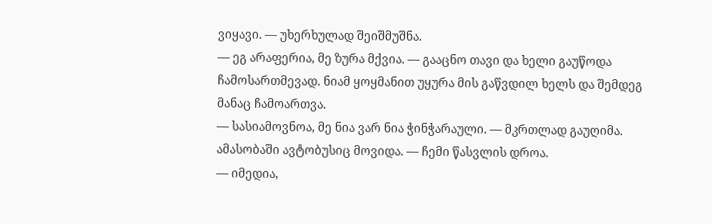ვიყავი. — უხერხულად შეიშმუშნა.
— ეგ არაფერია, მე ზურა მქვია. — გააცნო თავი და ხელი გაუწოდა ჩამოსართმევად. ნიამ ყოყმანით უყურა მის გაწვდილ ხელს და შემდეგ მანაც ჩამოართვა.
— სასიამოვნოა, მე ნია ვარ ნია ჭინჭარაული. — მკრთლად გაუღიმა. ამასობაში ავტობუსიც მოვიდა. — ჩემი წასვლის დროა.
— იმედია,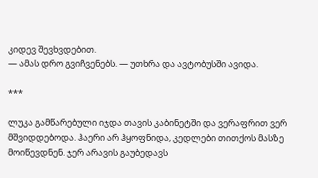კიდევ შევხვდებით.
— ამას დრო გვიჩვენებს. — უთხრა და ავტობუსში ავიდა.

***

ლუკა გამწარებული იჯდა თავის კაბინეტში და ვერაფრით ვერ მშვიდდებოდა. ჰაერი არ ჰყოფნიდა, კედლები თითქოს მასზე მოიწევდნენ. ჯერ არავის გაუბედავს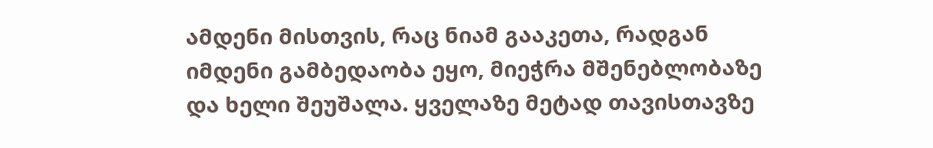ამდენი მისთვის, რაც ნიამ გააკეთა, რადგან იმდენი გამბედაობა ეყო, მიეჭრა მშენებლობაზე და ხელი შეუშალა. ყველაზე მეტად თავისთავზე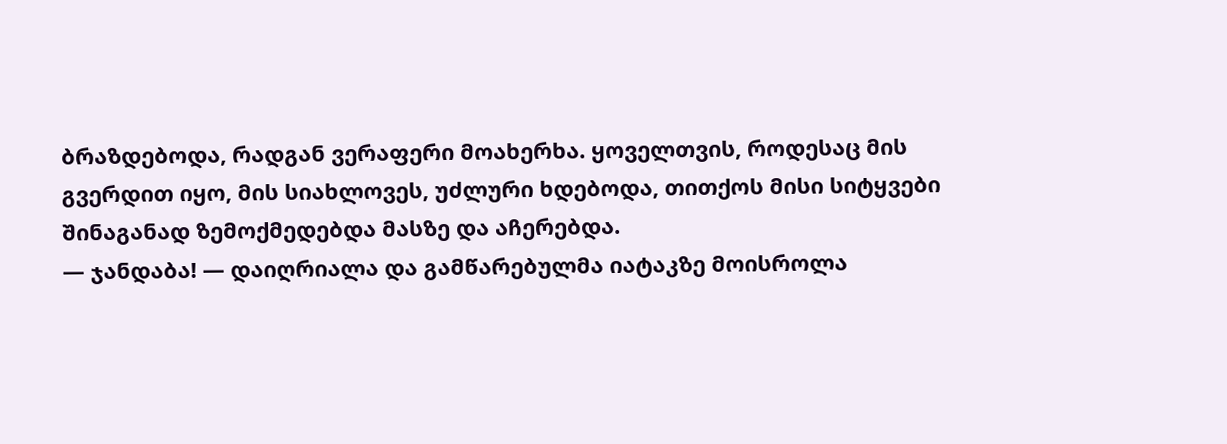ბრაზდებოდა, რადგან ვერაფერი მოახერხა. ყოველთვის, როდესაც მის გვერდით იყო, მის სიახლოვეს, უძლური ხდებოდა, თითქოს მისი სიტყვები შინაგანად ზემოქმედებდა მასზე და აჩერებდა.
— ჯანდაბა! — დაიღრიალა და გამწარებულმა იატაკზე მოისროლა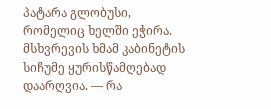პატარა გლობუსი, რომელიც ხელში ეჭირა. მსხვრევის ხმამ კაბინეტის სიჩუმე ყურისწამღებად დაარღვია. — რა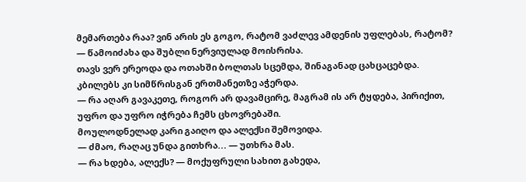მემართება რაა? ვინ არის ეს გოგო, რატომ ვაძლევ ამდენის უფლებას, რატომ? — წამოიძახა და შუბლი ნერვიულად მოისრისა.
თავს ვერ ერეოდა და ოთახში ბოლთას სცემდა, შინაგანად ცახცაცებდა. კბილებს კი სიმწრისგან ერთმანეთზე აჭერდა.
— რა აღარ გავაკეთე, როგორ არ დავამცირე, მაგრამ ის არ ტყდება, პირიქით, უფრო და უფრო იჭრება ჩემს ცხოვრებაში.
მოულოდნელად კარი გაიღო და ალექსი შემოვიდა.
— ძმაო, რაღაც უნდა გითხრა... — უთხრა მას.
— რა ხდება, ალექს? — მოქუფრული სახით გახედა,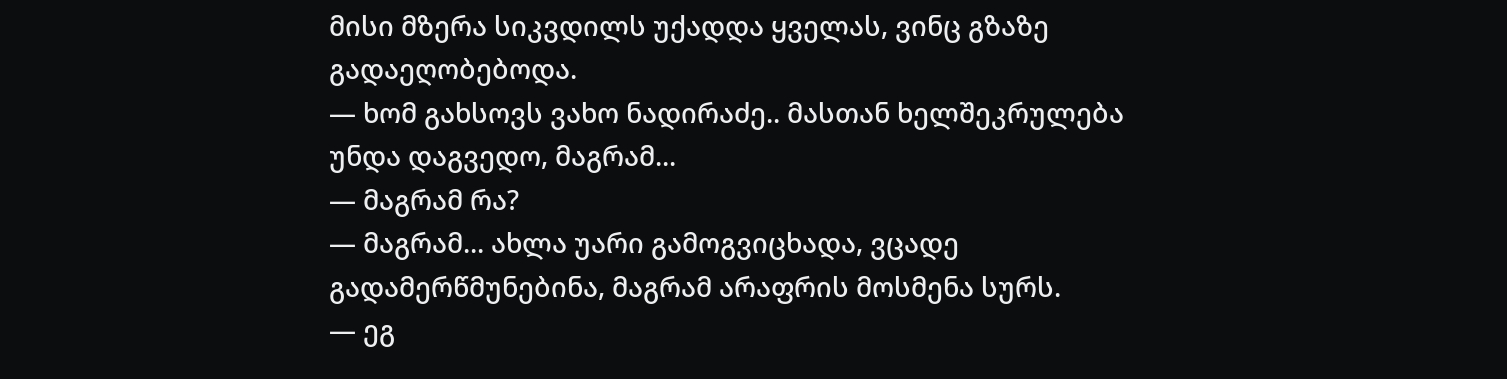მისი მზერა სიკვდილს უქადდა ყველას, ვინც გზაზე გადაეღობებოდა.
— ხომ გახსოვს ვახო ნადირაძე.. მასთან ხელშეკრულება უნდა დაგვედო, მაგრამ...
— მაგრამ რა?
— მაგრამ... ახლა უარი გამოგვიცხადა, ვცადე გადამერწმუნებინა, მაგრამ არაფრის მოსმენა სურს.
— ეგ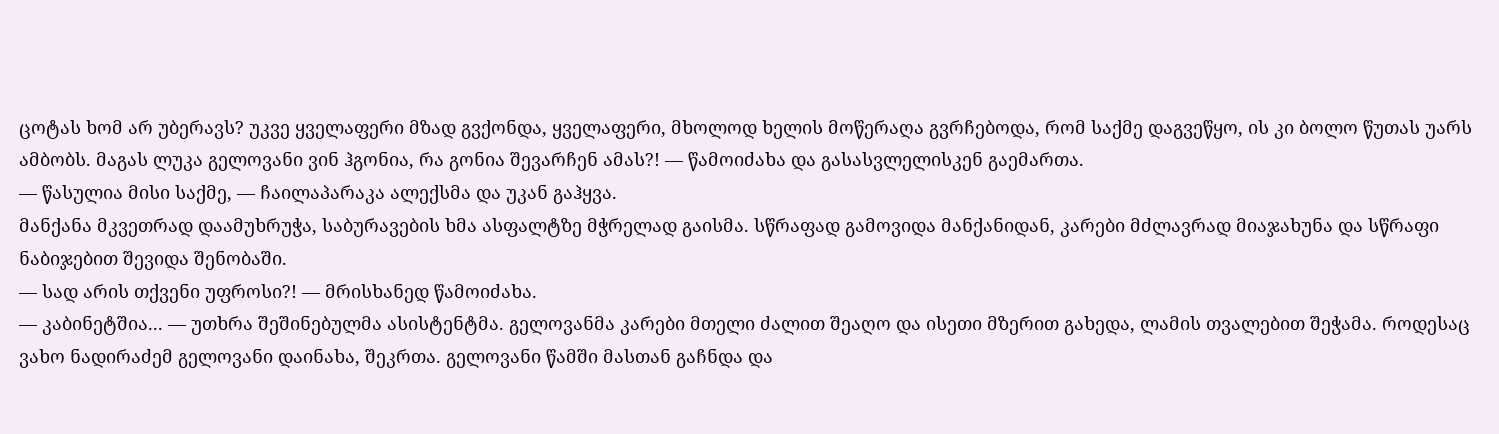ცოტას ხომ არ უბერავს? უკვე ყველაფერი მზად გვქონდა, ყველაფერი, მხოლოდ ხელის მოწერაღა გვრჩებოდა, რომ საქმე დაგვეწყო, ის კი ბოლო წუთას უარს ამბობს. მაგას ლუკა გელოვანი ვინ ჰგონია, რა გონია შევარჩენ ამას?! — წამოიძახა და გასასვლელისკენ გაემართა.
— წასულია მისი საქმე, — ჩაილაპარაკა ალექსმა და უკან გაჰყვა.
მანქანა მკვეთრად დაამუხრუჭა, საბურავების ხმა ასფალტზე მჭრელად გაისმა. სწრაფად გამოვიდა მანქანიდან, კარები მძლავრად მიაჯახუნა და სწრაფი ნაბიჯებით შევიდა შენობაში.
— სად არის თქვენი უფროსი?! — მრისხანედ წამოიძახა.
— კაბინეტშია... — უთხრა შეშინებულმა ასისტენტმა. გელოვანმა კარები მთელი ძალით შეაღო და ისეთი მზერით გახედა, ლამის თვალებით შეჭამა. როდესაც ვახო ნადირაძემ გელოვანი დაინახა, შეკრთა. გელოვანი წამში მასთან გაჩნდა და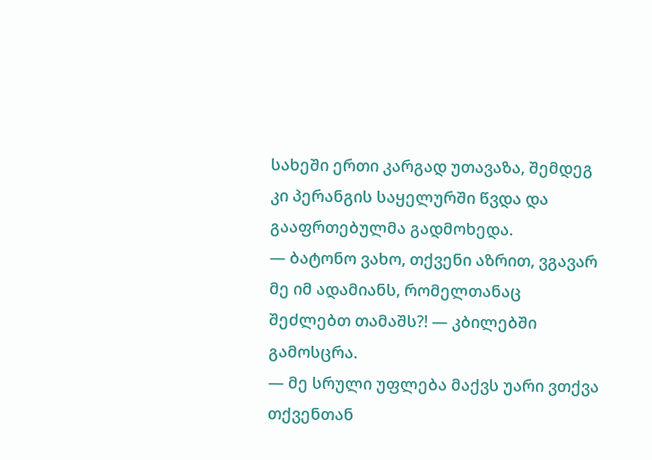სახეში ერთი კარგად უთავაზა, შემდეგ კი პერანგის საყელურში წვდა და გააფრთებულმა გადმოხედა.
— ბატონო ვახო, თქვენი აზრით, ვგავარ მე იმ ადამიანს, რომელთანაც შეძლებთ თამაშს?! — კბილებში გამოსცრა.
— მე სრული უფლება მაქვს უარი ვთქვა თქვენთან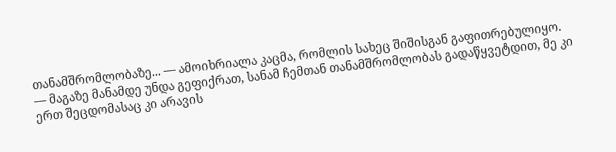თანამშრომლობაზე... — ამოიხრიალა კაცმა, რომლის სახეც შიშისგან გაფითრებულიყო.
— მაგაზე მანამდე უნდა გეფიქრათ, სანამ ჩემთან თანამშრომლობას გადაწყვეტდით, მე კი ერთ შეცდომასაც კი არავის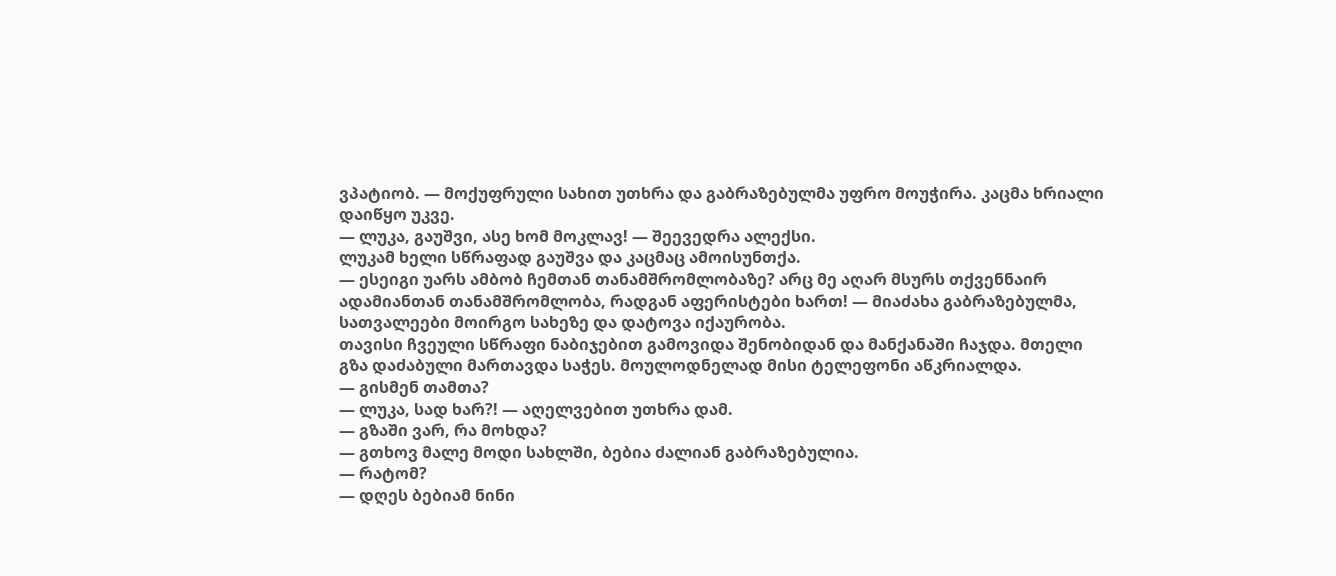ვპატიობ. — მოქუფრული სახით უთხრა და გაბრაზებულმა უფრო მოუჭირა. კაცმა ხრიალი დაიწყო უკვე.
— ლუკა, გაუშვი, ასე ხომ მოკლავ! — შეევედრა ალექსი.
ლუკამ ხელი სწრაფად გაუშვა და კაცმაც ამოისუნთქა.
— ესეიგი უარს ამბობ ჩემთან თანამშრომლობაზე? არც მე აღარ მსურს თქვენნაირ ადამიანთან თანამშრომლობა, რადგან აფერისტები ხართ! — მიაძახა გაბრაზებულმა, სათვალეები მოირგო სახეზე და დატოვა იქაურობა.
თავისი ჩვეული სწრაფი ნაბიჯებით გამოვიდა შენობიდან და მანქანაში ჩაჯდა. მთელი გზა დაძაბული მართავდა საჭეს. მოულოდნელად მისი ტელეფონი აწკრიალდა.
— გისმენ თამთა?
— ლუკა, სად ხარ?! — აღელვებით უთხრა დამ.
— გზაში ვარ, რა მოხდა?
— გთხოვ მალე მოდი სახლში, ბებია ძალიან გაბრაზებულია.
— რატომ?
— დღეს ბებიამ ნინი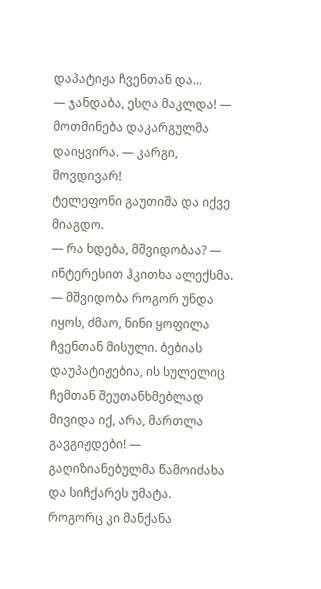დაპატიჟა ჩვენთან და...
— ჯანდაბა, ესღა მაკლდა! — მოთმინება დაკარგულმა დაიყვირა. — კარგი, მოვდივარ!
ტელეფონი გაუთიშა და იქვე მიაგდო.
— რა ხდება, მშვიდობაა? — ინტერესით ჰკითხა ალექსმა.
— მშვიდობა როგორ უნდა იყოს, ძმაო, ნინი ყოფილა ჩვენთან მისული. ბებიას დაუპატიჟებია, ის სულელიც ჩემთან შეუთანხმებლად მივიდა იქ, არა, მართლა გავგიჟდები! — გაღიზიანებულმა წამოიძახა და სიჩქარეს უმატა.
როგორც კი მანქანა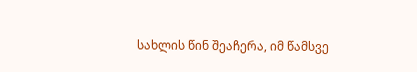სახლის წინ შეაჩერა, იმ წამსვე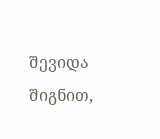შევიდა შიგნით,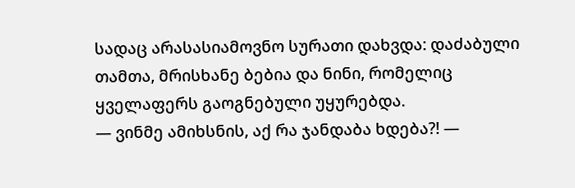სადაც არასასიამოვნო სურათი დახვდა: დაძაბული თამთა, მრისხანე ბებია და ნინი, რომელიც ყველაფერს გაოგნებული უყურებდა.
— ვინმე ამიხსნის, აქ რა ჯანდაბა ხდება?! —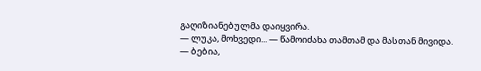გაღიზიანებულმა დაიყვირა.
— ლუკა, მოხვედი... — წამოიძახა თამთამ და მასთან მივიდა.
— ბებია,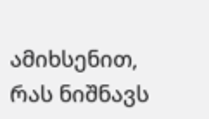ამიხსენით, რას ნიშნავს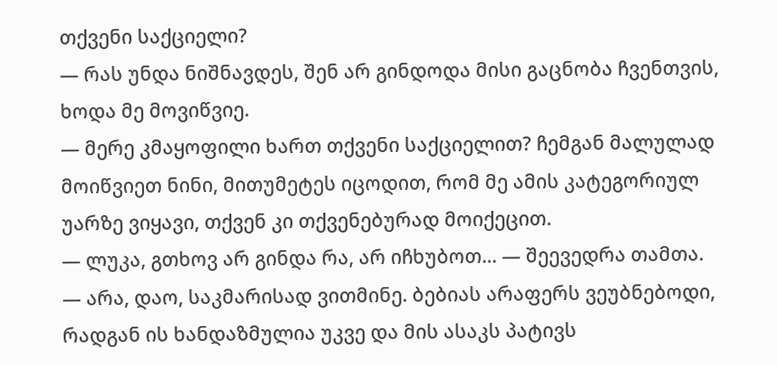თქვენი საქციელი?
— რას უნდა ნიშნავდეს, შენ არ გინდოდა მისი გაცნობა ჩვენთვის, ხოდა მე მოვიწვიე.
— მერე კმაყოფილი ხართ თქვენი საქციელით? ჩემგან მალულად მოიწვიეთ ნინი, მითუმეტეს იცოდით, რომ მე ამის კატეგორიულ უარზე ვიყავი, თქვენ კი თქვენებურად მოიქეცით.
— ლუკა, გთხოვ არ გინდა რა, არ იჩხუბოთ... — შეევედრა თამთა.
— არა, დაო, საკმარისად ვითმინე. ბებიას არაფერს ვეუბნებოდი, რადგან ის ხანდაზმულია უკვე და მის ასაკს პატივს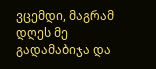ვცემდი, მაგრამ დღეს მე გადამაბიჯა და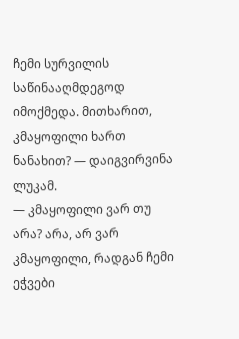ჩემი სურვილის საწინააღმდეგოდ იმოქმედა. მითხარით, კმაყოფილი ხართ ნანახით? — დაიგვირვინა ლუკამ.
— კმაყოფილი ვარ თუ არა? არა, არ ვარ კმაყოფილი, რადგან ჩემი ეჭვები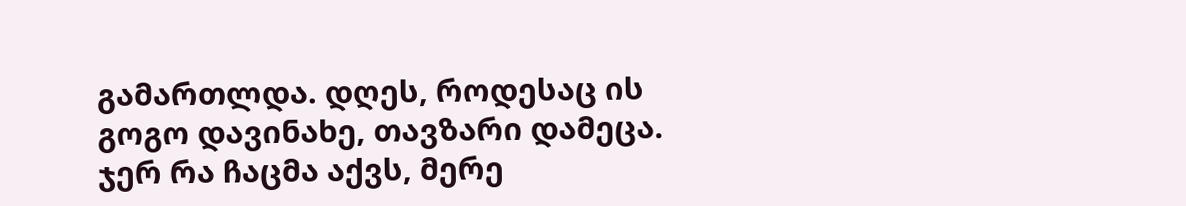გამართლდა. დღეს, როდესაც ის გოგო დავინახე, თავზარი დამეცა. ჯერ რა ჩაცმა აქვს, მერე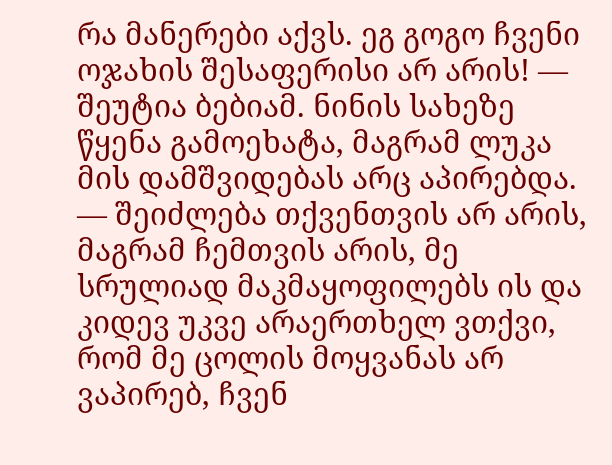რა მანერები აქვს. ეგ გოგო ჩვენი ოჯახის შესაფერისი არ არის! — შეუტია ბებიამ. ნინის სახეზე წყენა გამოეხატა, მაგრამ ლუკა მის დამშვიდებას არც აპირებდა.
— შეიძლება თქვენთვის არ არის, მაგრამ ჩემთვის არის, მე სრულიად მაკმაყოფილებს ის და კიდევ უკვე არაერთხელ ვთქვი, რომ მე ცოლის მოყვანას არ ვაპირებ, ჩვენ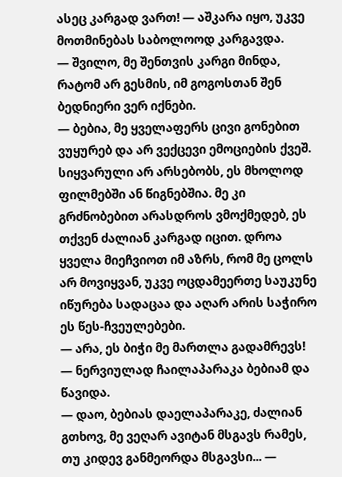ასეც კარგად ვართ! — აშკარა იყო, უკვე მოთმინებას საბოლოოდ კარგავდა.
— შვილო, მე შენთვის კარგი მინდა, რატომ არ გესმის, იმ გოგოსთან შენ ბედნიერი ვერ იქნები.
— ბებია, მე ყველაფერს ცივი გონებით ვუყურებ და არ ვექცევი ემოციების ქვეშ. სიყვარული არ არსებობს, ეს მხოლოდ ფილმებში ან წიგნებშია. მე კი გრძნობებით არასდროს ვმოქმედებ, ეს თქვენ ძალიან კარგად იცით. დროა ყველა მიეჩვიოთ იმ აზრს, რომ მე ცოლს არ მოვიყვან, უკვე ოცდამეერთე საუკუნე იწურება სადაცაა და აღარ არის საჭირო ეს წეს-ჩვეულებები.
— არა, ეს ბიჭი მე მართლა გადამრევს! — ნერვიულად ჩაილაპარაკა ბებიამ და წავიდა.
— დაო, ბებიას დაელაპარაკე, ძალიან გთხოვ, მე ვეღარ ავიტან მსგავს რამეს, თუ კიდევ განმეორდა მსგავსი... —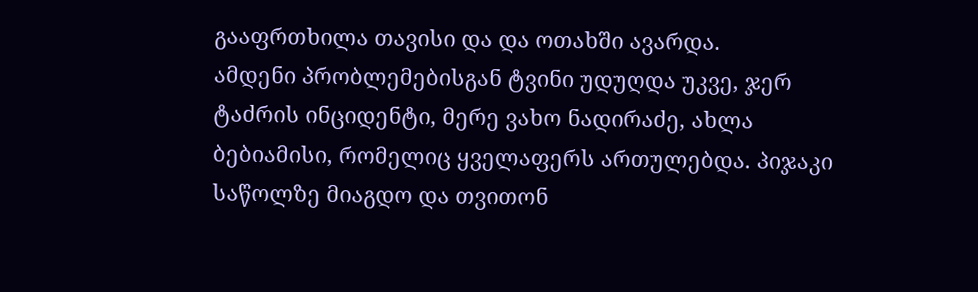გააფრთხილა თავისი და და ოთახში ავარდა.
ამდენი პრობლემებისგან ტვინი უდუღდა უკვე, ჯერ ტაძრის ინციდენტი, მერე ვახო ნადირაძე, ახლა ბებიამისი, რომელიც ყველაფერს ართულებდა. პიჯაკი საწოლზე მიაგდო და თვითონ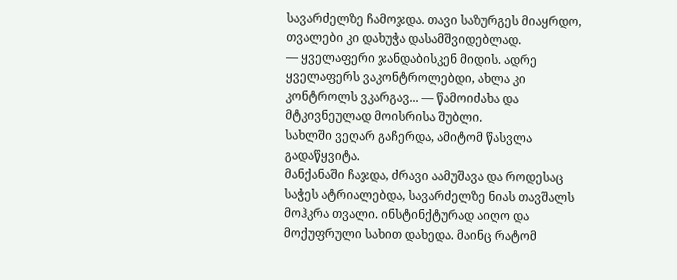სავარძელზე ჩამოჯდა. თავი საზურგეს მიაყრდო, თვალები კი დახუჭა დასამშვიდებლად.
— ყველაფერი ჯანდაბისკენ მიდის. ადრე ყველაფერს ვაკონტროლებდი, ახლა კი კონტროლს ვკარგავ... — წამოიძახა და მტკივნეულად მოისრისა შუბლი.
სახლში ვეღარ გაჩერდა, ამიტომ წასვლა გადაწყვიტა.
მანქანაში ჩაჯდა, ძრავი აამუშავა და როდესაც საჭეს ატრიალებდა, სავარძელზე ნიას თავშალს მოჰკრა თვალი. ინსტინქტურად აიღო და მოქუფრული სახით დახედა. მაინც რატომ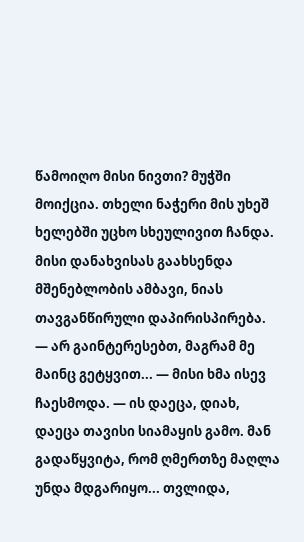წამოიღო მისი ნივთი? მუჭში მოიქცია. თხელი ნაჭერი მის უხეშ ხელებში უცხო სხეულივით ჩანდა. მისი დანახვისას გაახსენდა მშენებლობის ამბავი, ნიას თავგანწირული დაპირისპირება.
— არ გაინტერესებთ, მაგრამ მე მაინც გეტყვით... — მისი ხმა ისევ ჩაესმოდა. — ის დაეცა, დიახ, დაეცა თავისი სიამაყის გამო. მან გადაწყვიტა, რომ ღმერთზე მაღლა უნდა მდგარიყო... თვლიდა,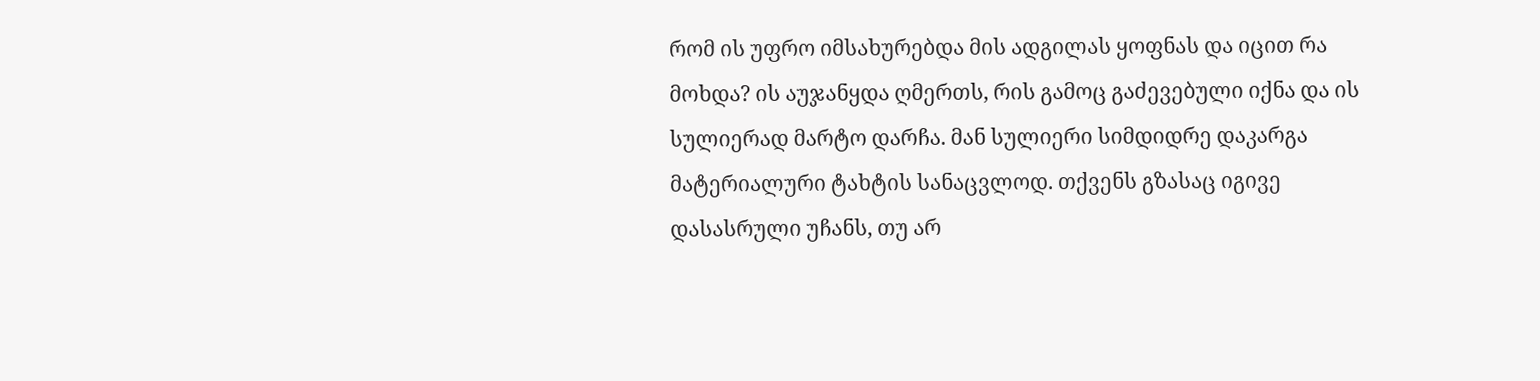რომ ის უფრო იმსახურებდა მის ადგილას ყოფნას და იცით რა მოხდა? ის აუჯანყდა ღმერთს, რის გამოც გაძევებული იქნა და ის სულიერად მარტო დარჩა. მან სულიერი სიმდიდრე დაკარგა მატერიალური ტახტის სანაცვლოდ. თქვენს გზასაც იგივე დასასრული უჩანს, თუ არ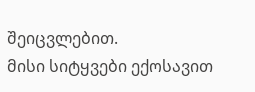შეიცვლებით.
მისი სიტყვები ექოსავით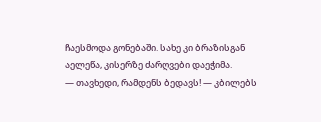ჩაესმოდა გონებაში. სახე კი ბრაზისგან აელეწა, კისერზე ძარღვები დაეჭიმა.
— თავხედი, რამდენს ბედავს! — კბილებს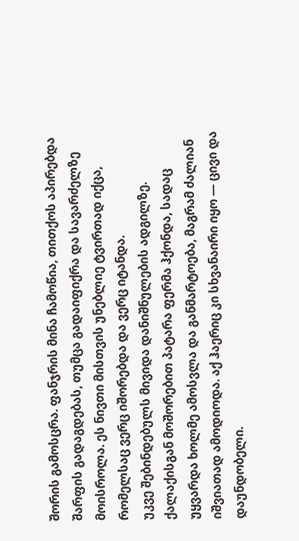შორის გამოსცრა. ფანჯრის მინა ჩამოწია, თითქოს აპირებდა შარფის გადაგდებას, თუმცა გადაიფიქრა და სავარძელზე მოისროლა. ეს ნივთი მისთვის უნებლიე ტვირთად იქცა, რომელსაც ვერც იშორებდა და ვერც იტანდა.
უკვე შებინდებულს მივიდა დანიშნულების ადგილზე. ქალაქისგან მოშორებით პატარა ფერმა ჰქონდა, სადაც უყვარდა ხოლმე ამოსვლა და განმარტოება, მაგრამ ძალიან იშვიათად ამოდიოდა. აქ ჰაერიც კი სხვანაირი იყო — ცივი და დაუნდობელი.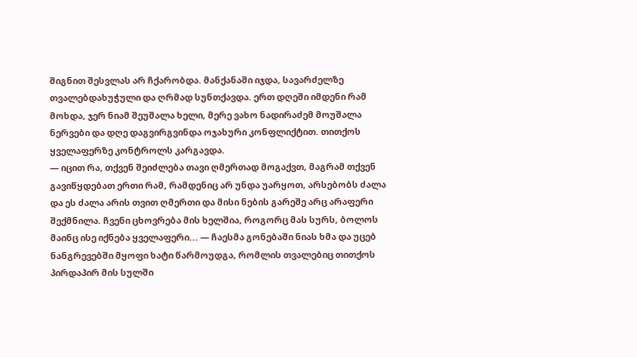შიგნით შესვლას არ ჩქარობდა. მანქანაში იჯდა, სავარძელზე თვალებდახუჭული და ღრმად სუნთქავდა. ერთ დღეში იმდენი რამ მოხდა, ჯერ ნიამ შეუშალა ხელი, მერე ვახო ნადირაძემ მოუშალა ნერვები და დღე დაგვირგვინდა ოჯახური კონფლიქტით. თითქოს ყველაფერზე კონტროლს კარგავდა.
— იცით რა, თქვენ შეიძლება თავი ღმერთად მოგაქვთ, მაგრამ თქვენ გავიწყდებათ ერთი რამ, რამდენიც არ უნდა უარყოთ, არსებობს ძალა და ეს ძალა არის თვით ღმერთი და მისი ნების გარეშე არც არაფერი შექმნილა. ჩვენი ცხოვრება მის ხელშია, როგორც მას სურს, ბოლოს მაინც ისე იქნება ყველაფერი... — ჩაესმა გონებაში ნიას ხმა და უცებ ნანგრევებში მყოფი ხატი წარმოუდგა, რომლის თვალებიც თითქოს პირდაპირ მის სულში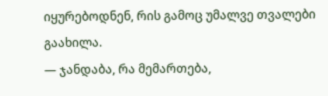იყურებოდნენ, რის გამოც უმალვე თვალები გაახილა.
— ჯანდაბა, რა მემართება,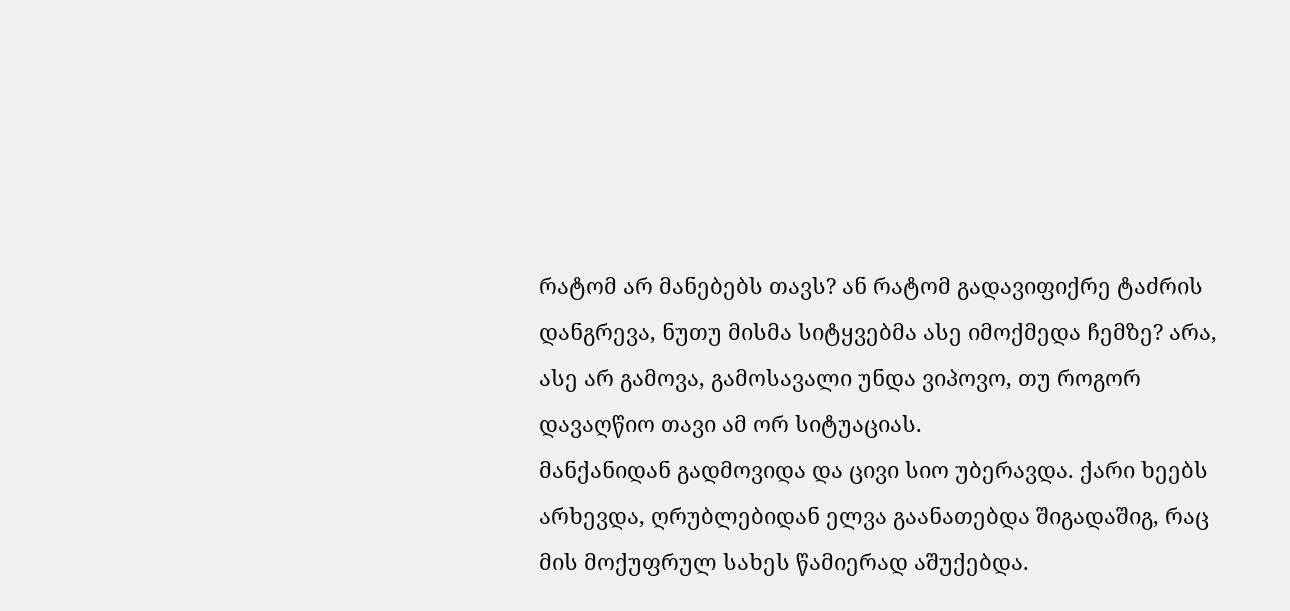რატომ არ მანებებს თავს? ან რატომ გადავიფიქრე ტაძრის დანგრევა, ნუთუ მისმა სიტყვებმა ასე იმოქმედა ჩემზე? არა, ასე არ გამოვა, გამოსავალი უნდა ვიპოვო, თუ როგორ დავაღწიო თავი ამ ორ სიტუაციას.
მანქანიდან გადმოვიდა და ცივი სიო უბერავდა. ქარი ხეებს არხევდა, ღრუბლებიდან ელვა გაანათებდა შიგადაშიგ, რაც მის მოქუფრულ სახეს წამიერად აშუქებდა.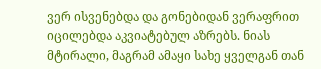ვერ ისვენებდა და გონებიდან ვერაფრით იცილებდა აკვიატებულ აზრებს. ნიას მტირალი, მაგრამ ამაყი სახე ყველგან თან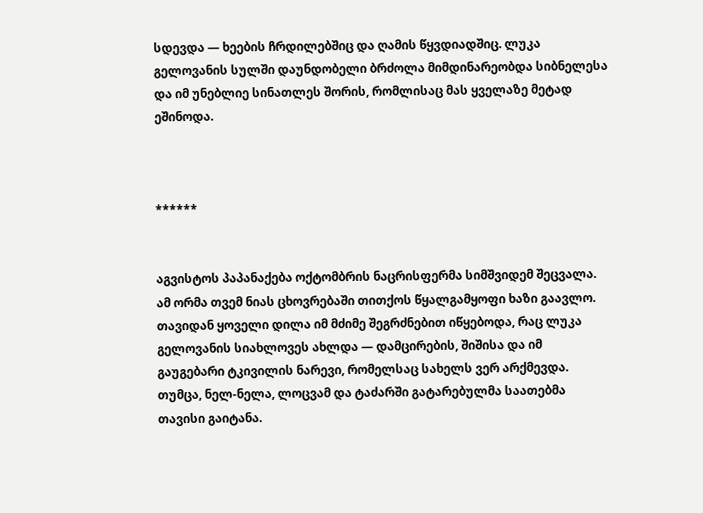სდევდა — ხეების ჩრდილებშიც და ღამის წყვდიადშიც. ლუკა გელოვანის სულში დაუნდობელი ბრძოლა მიმდინარეობდა სიბნელესა და იმ უნებლიე სინათლეს შორის, რომლისაც მას ყველაზე მეტად ეშინოდა.



******


აგვისტოს პაპანაქება ოქტომბრის ნაცრისფერმა სიმშვიდემ შეცვალა. ამ ორმა თვემ ნიას ცხოვრებაში თითქოს წყალგამყოფი ხაზი გაავლო. თავიდან ყოველი დილა იმ მძიმე შეგრძნებით იწყებოდა, რაც ლუკა გელოვანის სიახლოვეს ახლდა — დამცირების, შიშისა და იმ გაუგებარი ტკივილის ნარევი, რომელსაც სახელს ვერ არქმევდა. თუმცა, ნელ-ნელა, ლოცვამ და ტაძარში გატარებულმა საათებმა თავისი გაიტანა.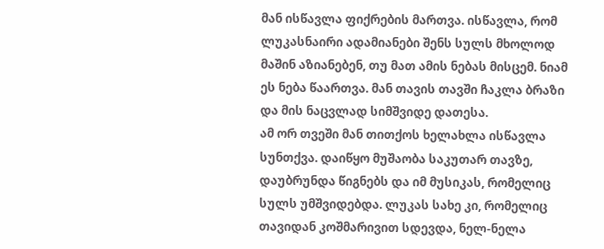მან ისწავლა ფიქრების მართვა. ისწავლა, რომ ლუკასნაირი ადამიანები შენს სულს მხოლოდ მაშინ აზიანებენ, თუ მათ ამის ნებას მისცემ. ნიამ ეს ნება წაართვა. მან თავის თავში ჩაკლა ბრაზი და მის ნაცვლად სიმშვიდე დათესა.
ამ ორ თვეში მან თითქოს ხელახლა ისწავლა სუნთქვა. დაიწყო მუშაობა საკუთარ თავზე, დაუბრუნდა წიგნებს და იმ მუსიკას, რომელიც სულს უმშვიდებდა. ლუკას სახე კი, რომელიც თავიდან კოშმარივით სდევდა, ნელ-ნელა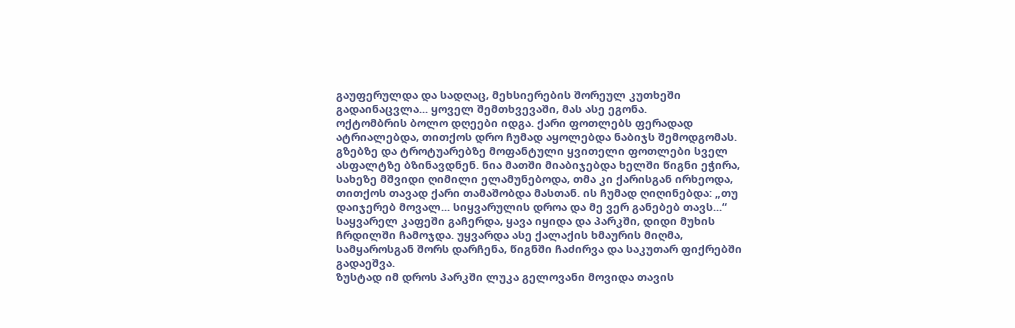გაუფერულდა და სადღაც, მეხსიერების შორეულ კუთხეში გადაინაცვლა... ყოველ შემთხვევაში, მას ასე ეგონა.
ოქტომბრის ბოლო დღეები იდგა. ქარი ფოთლებს ფერადად ატრიალებდა, თითქოს დრო ჩუმად აყოლებდა ნაბიჯს შემოდგომას. გზებზე და ტროტუარებზე მოფანტული ყვითელი ფოთლები სველ ასფალტზე ბზინავდნენ. ნია მათში მიაბიჯებდა ხელში წიგნი ეჭირა, სახეზე მშვიდი ღიმილი ელამუნებოდა, თმა კი ქარისგან ირხეოდა, თითქოს თავად ქარი თამაშობდა მასთან. ის ჩუმად ღიღინებდა: „თუ დაიჯერებ მოვალ... სიყვარულის დროა და მე ვერ განებებ თავს...“
საყვარელ კაფეში გაჩერდა, ყავა იყიდა და პარკში, დიდი მუხის ჩრდილში ჩამოჯდა. უყვარდა ასე ქალაქის ხმაურის მიღმა, სამყაროსგან შორს დარჩენა, წიგნში ჩაძირვა და საკუთარ ფიქრებში გადაეშვა.
ზუსტად იმ დროს პარკში ლუკა გელოვანი მოვიდა თავის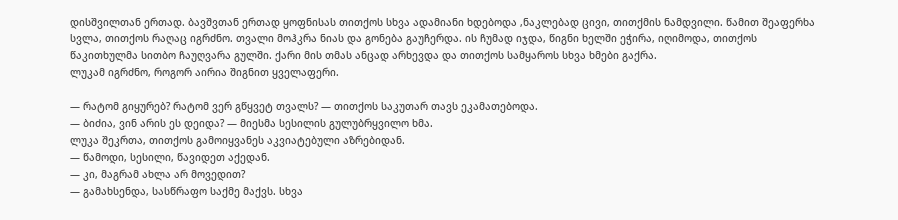დისშვილთან ერთად. ბავშვთან ერთად ყოფნისას თითქოს სხვა ადამიანი ხდებოდა ,ნაკლებად ცივი, თითქმის ნამდვილი. წამით შეაფერხა სვლა, თითქოს რაღაც იგრძნო. თვალი მოჰკრა ნიას და გონება გაუჩერდა. ის ჩუმად იჯდა, წიგნი ხელში ეჭირა, იღიმოდა, თითქოს წაკითხულმა სითბო ჩაუღვარა გულში. ქარი მის თმას ანცად არხევდა და თითქოს სამყაროს სხვა ხმები გაქრა.
ლუკამ იგრძნო, როგორ აირია შიგნით ყველაფერი.

— რატომ გიყურებ? რატომ ვერ გწყვეტ თვალს? — თითქოს საკუთარ თავს ეკამათებოდა.
— ბიძია, ვინ არის ეს დეიდა? — მიესმა სესილის გულუბრყვილო ხმა.
ლუკა შეკრთა, თითქოს გამოიყვანეს აკვიატებული აზრებიდან.
— წამოდი, სესილი, წავიდეთ აქედან.
— კი, მაგრამ ახლა არ მოვედით?
— გამახსენდა, სასწრაფო საქმე მაქვს. სხვა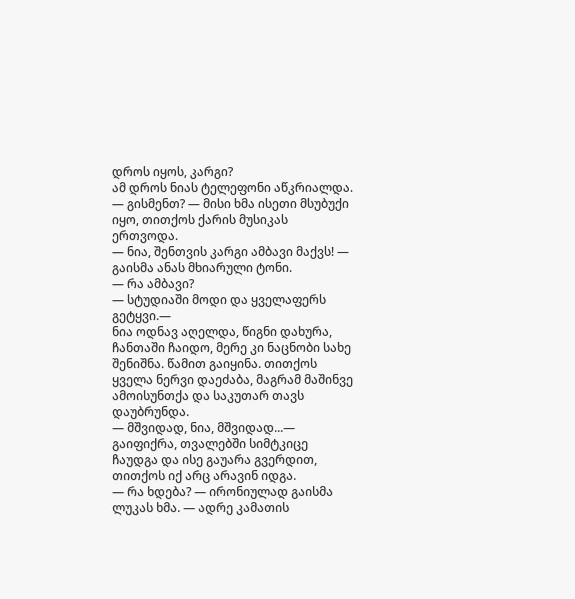დროს იყოს, კარგი?
ამ დროს ნიას ტელეფონი აწკრიალდა.
— გისმენთ? — მისი ხმა ისეთი მსუბუქი იყო, თითქოს ქარის მუსიკას ერთვოდა.
— ნია, შენთვის კარგი ამბავი მაქვს! — გაისმა ანას მხიარული ტონი.
— რა ამბავი?
— სტუდიაში მოდი და ყველაფერს გეტყვი.—
ნია ოდნავ აღელდა, წიგნი დახურა, ჩანთაში ჩაიდო, მერე კი ნაცნობი სახე შენიშნა. წამით გაიყინა. თითქოს ყველა ნერვი დაეძაბა, მაგრამ მაშინვე ამოისუნთქა და საკუთარ თავს დაუბრუნდა.
— მშვიდად, ნია, მშვიდად...— გაიფიქრა, თვალებში სიმტკიცე ჩაუდგა და ისე გაუარა გვერდით, თითქოს იქ არც არავინ იდგა.
— რა ხდება? — ირონიულად გაისმა ლუკას ხმა. — ადრე კამათის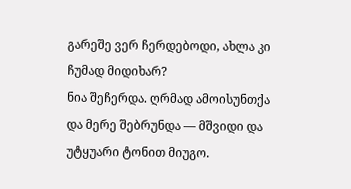გარეშე ვერ ჩერდებოდი, ახლა კი ჩუმად მიდიხარ?
ნია შეჩერდა. ღრმად ამოისუნთქა და მერე შებრუნდა — მშვიდი და უტყუარი ტონით მიუგო.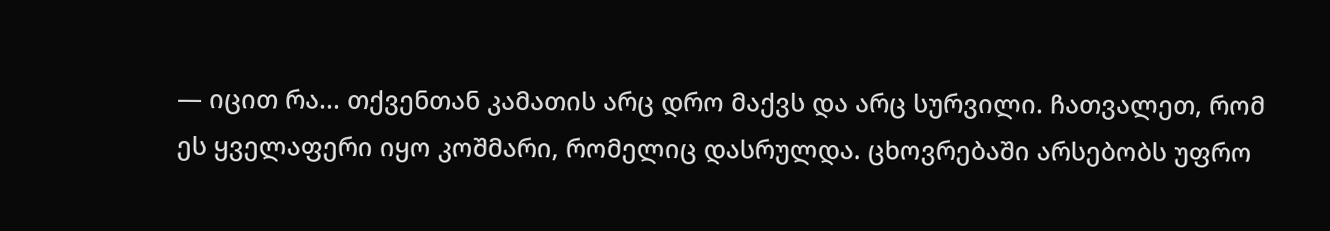— იცით რა... თქვენთან კამათის არც დრო მაქვს და არც სურვილი. ჩათვალეთ, რომ ეს ყველაფერი იყო კოშმარი, რომელიც დასრულდა. ცხოვრებაში არსებობს უფრო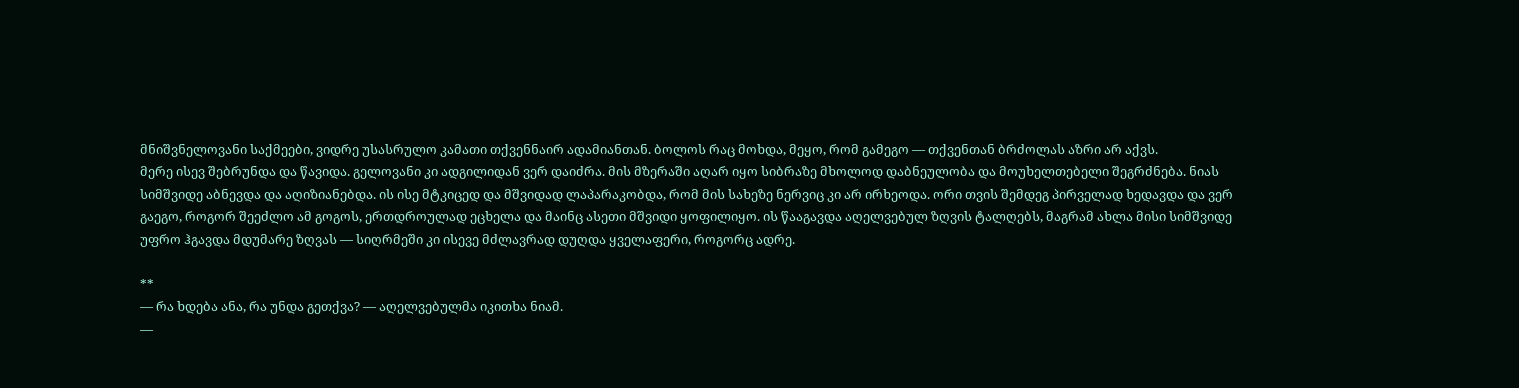მნიშვნელოვანი საქმეები, ვიდრე უსასრულო კამათი თქვენნაირ ადამიანთან. ბოლოს რაც მოხდა, მეყო, რომ გამეგო — თქვენთან ბრძოლას აზრი არ აქვს.
მერე ისევ შებრუნდა და წავიდა. გელოვანი კი ადგილიდან ვერ დაიძრა. მის მზერაში აღარ იყო სიბრაზე მხოლოდ დაბნეულობა და მოუხელთებელი შეგრძნება. ნიას სიმშვიდე აბნევდა და აღიზიანებდა. ის ისე მტკიცედ და მშვიდად ლაპარაკობდა, რომ მის სახეზე ნერვიც კი არ ირხეოდა. ორი თვის შემდეგ პირველად ხედავდა და ვერ გაეგო, როგორ შეეძლო ამ გოგოს, ერთდროულად ეცხელა და მაინც ასეთი მშვიდი ყოფილიყო. ის წააგავდა აღელვებულ ზღვის ტალღებს, მაგრამ ახლა მისი სიმშვიდე უფრო ჰგავდა მდუმარე ზღვას — სიღრმეში კი ისევე მძლავრად დუღდა ყველაფერი, როგორც ადრე.

**
— რა ხდება ანა, რა უნდა გეთქვა? — აღელვებულმა იკითხა ნიამ.
—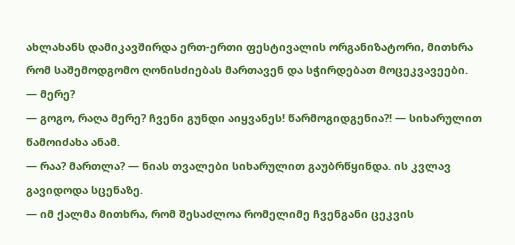ახლახანს დამიკავშირდა ერთ-ერთი ფესტივალის ორგანიზატორი, მითხრა რომ საშემოდგომო ღონისძიებას მართავენ და სჭირდებათ მოცეკვავეები.
— მერე?
— გოგო, რაღა მერე? ჩვენი გუნდი აიყვანეს! წარმოგიდგენია?! — სიხარულით წამოიძახა ანამ.
— რაა? მართლა? — ნიას თვალები სიხარულით გაუბრწყინდა. ის კვლავ გავიდოდა სცენაზე.
— იმ ქალმა მითხრა, რომ შესაძლოა რომელიმე ჩვენგანი ცეკვის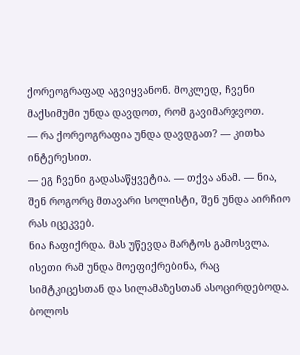ქორეოგრაფად აგვიყვანონ. მოკლედ, ჩვენი მაქსიმუმი უნდა დავდოთ, რომ გავიმარჯვოთ.
— რა ქორეოგრაფია უნდა დავდგათ? — კითხა ინტერესით.
— ეგ ჩვენი გადასაწყვეტია. — თქვა ანამ. — ნია, შენ როგორც მთავარი სოლისტი, შენ უნდა აირჩიო რას იცეკვებ.
ნია ჩაფიქრდა. მას უწევდა მარტოს გამოსვლა. ისეთი რამ უნდა მოეფიქრებინა, რაც სიმტკიცესთან და სილამაზესთან ასოცირდებოდა. ბოლოს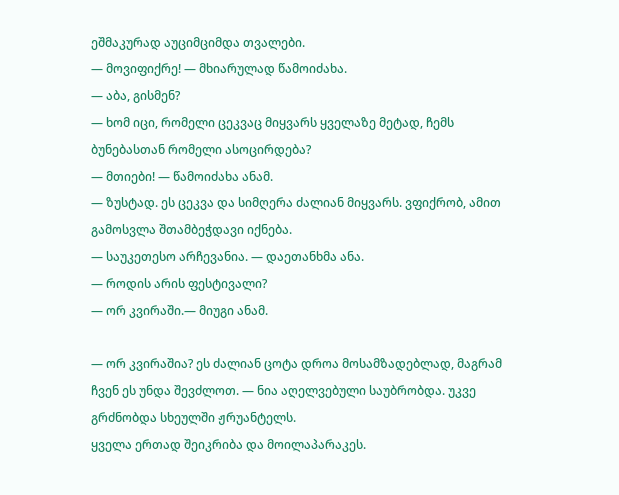ეშმაკურად აუციმციმდა თვალები.
— მოვიფიქრე! — მხიარულად წამოიძახა.
— აბა, გისმენ?
— ხომ იცი, რომელი ცეკვაც მიყვარს ყველაზე მეტად, ჩემს ბუნებასთან რომელი ასოცირდება?
— მთიები! — წამოიძახა ანამ.
— ზუსტად. ეს ცეკვა და სიმღერა ძალიან მიყვარს. ვფიქრობ, ამით გამოსვლა შთამბეჭდავი იქნება.
— საუკეთესო არჩევანია. — დაეთანხმა ანა.
— როდის არის ფესტივალი?
— ორ კვირაში.— მიუგი ანამ.

— ორ კვირაშია? ეს ძალიან ცოტა დროა მოსამზადებლად, მაგრამ ჩვენ ეს უნდა შევძლოთ. — ნია აღელვებული საუბრობდა. უკვე გრძნობდა სხეულში ჟრუანტელს.
ყველა ერთად შეიკრიბა და მოილაპარაკეს.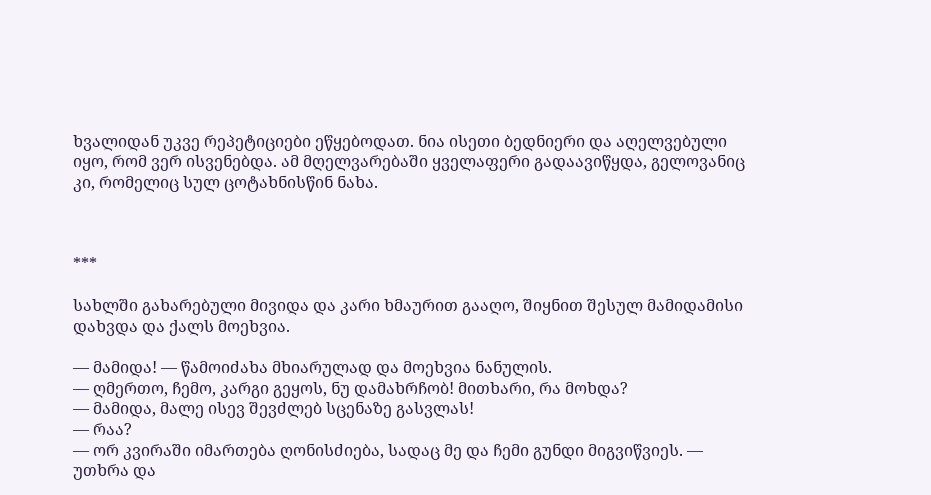ხვალიდან უკვე რეპეტიციები ეწყებოდათ. ნია ისეთი ბედნიერი და აღელვებული იყო, რომ ვერ ისვენებდა. ამ მღელვარებაში ყველაფერი გადაავიწყდა, გელოვანიც კი, რომელიც სულ ცოტახნისწინ ნახა.



***

სახლში გახარებული მივიდა და კარი ხმაურით გააღო, შიყნით შესულ მამიდამისი დახვდა და ქალს მოეხვია.

— მამიდა! — წამოიძახა მხიარულად და მოეხვია ნანულის.
— ღმერთო, ჩემო, კარგი გეყოს, ნუ დამახრჩობ! მითხარი, რა მოხდა?
— მამიდა, მალე ისევ შევძლებ სცენაზე გასვლას!
— რაა?
— ორ კვირაში იმართება ღონისძიება, სადაც მე და ჩემი გუნდი მიგვიწვიეს. — უთხრა და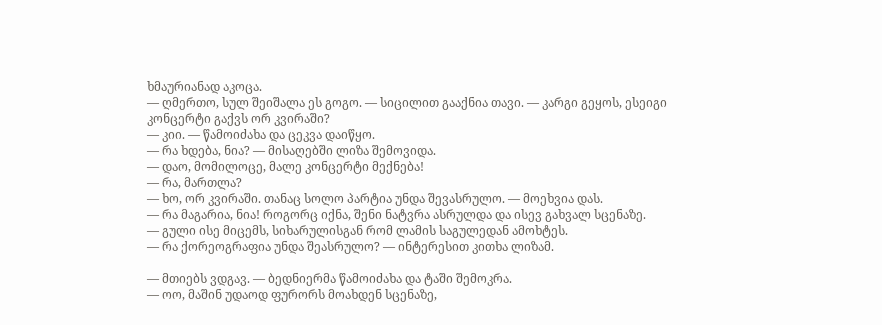ხმაურიანად აკოცა.
— ღმერთო, სულ შეიშალა ეს გოგო. — სიცილით გააქნია თავი. — კარგი გეყოს, ესეიგი კონცერტი გაქვს ორ კვირაში?
— კიი. — წამოიძახა და ცეკვა დაიწყო.
— რა ხდება, ნია? — მისაღებში ლიზა შემოვიდა.
— დაო, მომილოცე, მალე კონცერტი მექნება!
— რა, მართლა?
— ხო, ორ კვირაში. თანაც სოლო პარტია უნდა შევასრულო. — მოეხვია დას.
— რა მაგარია, ნია! როგორც იქნა, შენი ნატვრა ასრულდა და ისევ გახვალ სცენაზე.
— გული ისე მიცემს, სიხარულისგან რომ ლამის საგულედან ამოხტეს.
— რა ქორეოგრაფია უნდა შეასრულო? — ინტერესით კითხა ლიზამ.

— მთიებს ვდგავ. — ბედნიერმა წამოიძახა და ტაში შემოკრა.
— ოო, მაშინ უდაოდ ფურორს მოახდენ სცენაზე,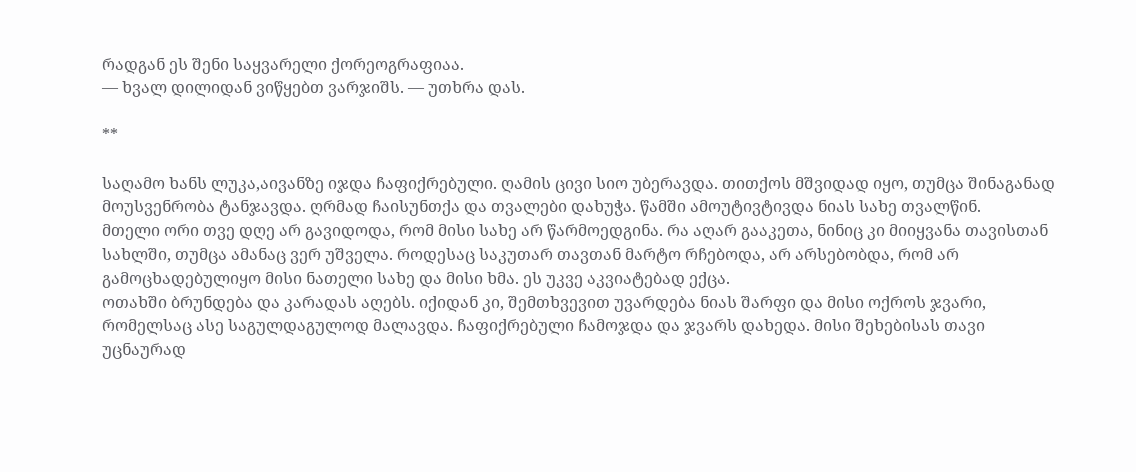რადგან ეს შენი საყვარელი ქორეოგრაფიაა.
— ხვალ დილიდან ვიწყებთ ვარჯიშს. — უთხრა დას.

**

საღამო ხანს ლუკა,აივანზე იჯდა ჩაფიქრებული. ღამის ცივი სიო უბერავდა. თითქოს მშვიდად იყო, თუმცა შინაგანად მოუსვენრობა ტანჯავდა. ღრმად ჩაისუნთქა და თვალები დახუჭა. წამში ამოუტივტივდა ნიას სახე თვალწინ.
მთელი ორი თვე დღე არ გავიდოდა, რომ მისი სახე არ წარმოედგინა. რა აღარ გააკეთა, ნინიც კი მიიყვანა თავისთან სახლში, თუმცა ამანაც ვერ უშველა. როდესაც საკუთარ თავთან მარტო რჩებოდა, არ არსებობდა, რომ არ გამოცხადებულიყო მისი ნათელი სახე და მისი ხმა. ეს უკვე აკვიატებად ექცა.
ოთახში ბრუნდება და კარადას აღებს. იქიდან კი, შემთხვევით უვარდება ნიას შარფი და მისი ოქროს ჯვარი, რომელსაც ასე საგულდაგულოდ მალავდა. ჩაფიქრებული ჩამოჯდა და ჯვარს დახედა. მისი შეხებისას თავი უცნაურად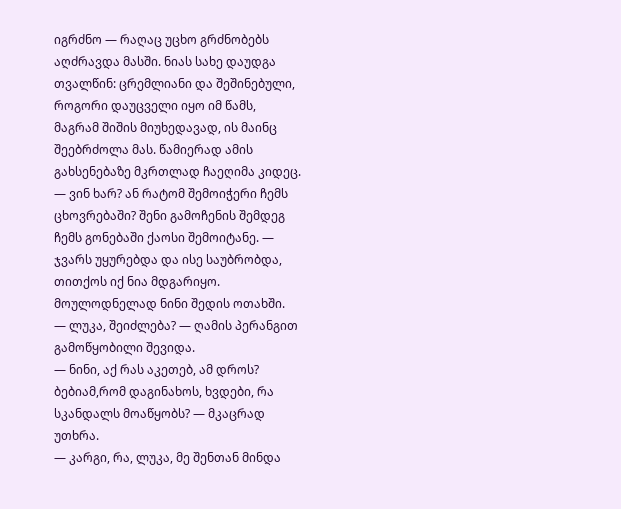იგრძნო — რაღაც უცხო გრძნობებს აღძრავდა მასში. ნიას სახე დაუდგა თვალწინ: ცრემლიანი და შეშინებული, როგორი დაუცველი იყო იმ წამს, მაგრამ შიშის მიუხედავად, ის მაინც შეებრძოლა მას. წამიერად ამის გახსენებაზე მკრთლად ჩაეღიმა კიდეც.
— ვინ ხარ? ან რატომ შემოიჭერი ჩემს ცხოვრებაში? შენი გამოჩენის შემდეგ ჩემს გონებაში ქაოსი შემოიტანე. — ჯვარს უყურებდა და ისე საუბრობდა, თითქოს იქ ნია მდგარიყო.
მოულოდნელად ნინი შედის ოთახში.
— ლუკა, შეიძლება? — ღამის პერანგით გამოწყობილი შევიდა.
— ნინი, აქ რას აკეთებ, ამ დროს? ბებიამ,რომ დაგინახოს, ხვდები, რა სკანდალს მოაწყობს? — მკაცრად უთხრა.
— კარგი, რა, ლუკა, მე შენთან მინდა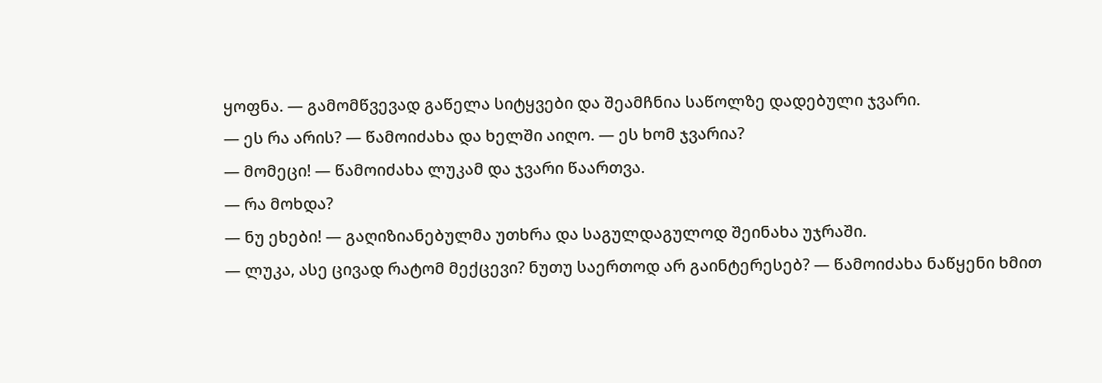ყოფნა. — გამომწვევად გაწელა სიტყვები და შეამჩნია საწოლზე დადებული ჯვარი.
— ეს რა არის? — წამოიძახა და ხელში აიღო. — ეს ხომ ჯვარია?
— მომეცი! — წამოიძახა ლუკამ და ჯვარი წაართვა.
— რა მოხდა?
— ნუ ეხები! — გაღიზიანებულმა უთხრა და საგულდაგულოდ შეინახა უჯრაში.
— ლუკა, ასე ცივად რატომ მექცევი? ნუთუ საერთოდ არ გაინტერესებ? — წამოიძახა ნაწყენი ხმით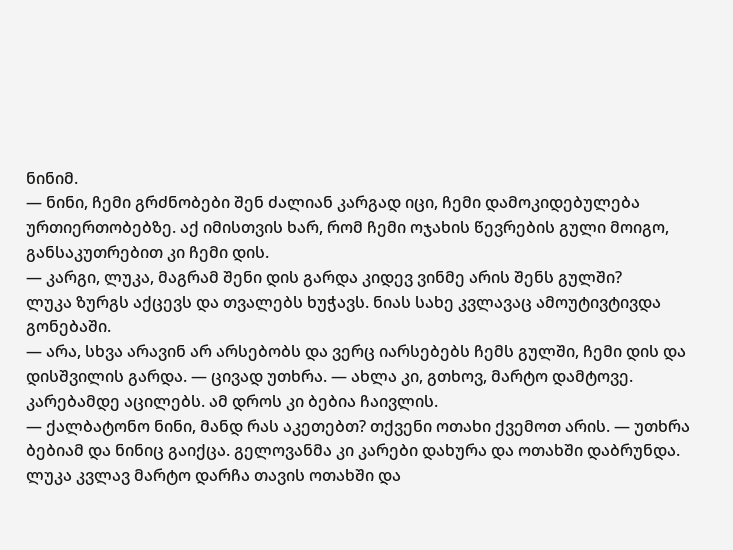ნინიმ.
— ნინი, ჩემი გრძნობები შენ ძალიან კარგად იცი, ჩემი დამოკიდებულება ურთიერთობებზე. აქ იმისთვის ხარ, რომ ჩემი ოჯახის წევრების გული მოიგო, განსაკუთრებით კი ჩემი დის.
— კარგი, ლუკა, მაგრამ შენი დის გარდა კიდევ ვინმე არის შენს გულში?
ლუკა ზურგს აქცევს და თვალებს ხუჭავს. ნიას სახე კვლავაც ამოუტივტივდა გონებაში.
— არა, სხვა არავინ არ არსებობს და ვერც იარსებებს ჩემს გულში, ჩემი დის და დისშვილის გარდა. — ცივად უთხრა. — ახლა კი, გთხოვ, მარტო დამტოვე.
კარებამდე აცილებს. ამ დროს კი ბებია ჩაივლის.
— ქალბატონო ნინი, მანდ რას აკეთებთ? თქვენი ოთახი ქვემოთ არის. — უთხრა ბებიამ და ნინიც გაიქცა. გელოვანმა კი კარები დახურა და ოთახში დაბრუნდა.
ლუკა კვლავ მარტო დარჩა თავის ოთახში და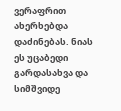ვერაფრით ახერხებდა დაძინებას. ნიას ეს უცაბედი გარდასახვა და სიმშვიდე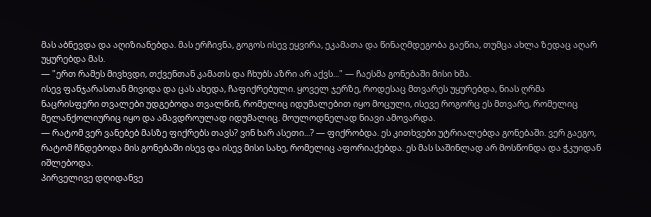მას აბნევდა და აღიზიანებდა. მას ერჩივნა, გოგოს ისევ ეყვირა, ეკამათა და წინაღმდეგობა გაეწია, თუმცა ახლა ზედაც აღარ უყურებდა მას.
— "ერთ რამეს მივხვდი, თქვენთან კამათს და ჩხუბს აზრი არ აქვს..." — ჩაესმა გონებაში მისი ხმა.
ისევ ფანჯარასთან მივიდა და ცას ახედა, ჩაფიქრებული. ყოველ ჯერზე, როდესაც მთვარეს უყურებდა, ნიას ღრმა ნაცრისფერი თვალები უდგებოდა თვალწინ, რომელიც იდუმალებით იყო მოცული, ისევე როგორც ეს მთვარე, რომელიც მელანქოლიურიც იყო და ამავდროულად იდუმალიც. მოულოდნელად ნიავი ამოვარდა.
— რატომ ვერ ვანებებ მასზე ფიქრებს თავს? ვინ ხარ ასეთი...? — ფიქრობდა. ეს კითხვები უტრიალებდა გონებაში. ვერ გაეგო, რატომ ჩნდებოდა მის გონებაში ისევ და ისევ მისი სახე, რომელიც აფორიაქებდა. ეს მას საშინლად არ მოსწონდა და ჭკუიდან იშლებოდა.
პირველივე დღიდანვე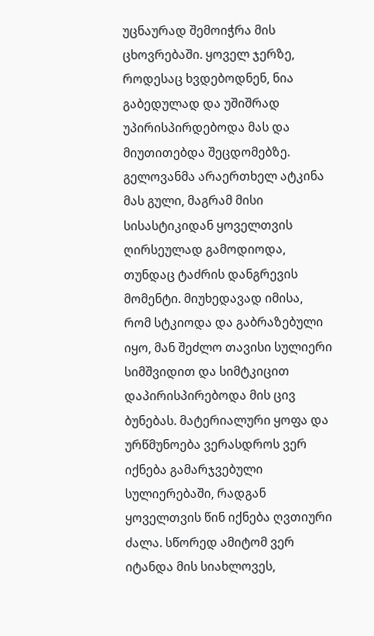უცნაურად შემოიჭრა მის ცხოვრებაში. ყოველ ჯერზე, როდესაც ხვდებოდნენ, ნია გაბედულად და უშიშრად უპირისპირდებოდა მას და მიუთითებდა შეცდომებზე. გელოვანმა არაერთხელ ატკინა მას გული, მაგრამ მისი სისასტიკიდან ყოველთვის ღირსეულად გამოდიოდა, თუნდაც ტაძრის დანგრევის მომენტი. მიუხედავად იმისა, რომ სტკიოდა და გაბრაზებული იყო, მან შეძლო თავისი სულიერი სიმშვიდით და სიმტკიცით დაპირისპირებოდა მის ცივ ბუნებას. მატერიალური ყოფა და ურწმუნოება ვერასდროს ვერ იქნება გამარჯვებული სულიერებაში, რადგან ყოველთვის წინ იქნება ღვთიური ძალა. სწორედ ამიტომ ვერ იტანდა მის სიახლოვეს,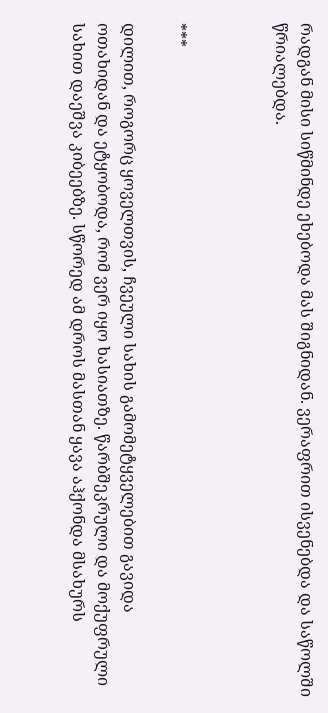რადგან მისი სიწმინდე ეხებოდა მას შიგნიდან. ვერაფრით ისვენებდა და საწოლში წრიალებდა.



***

დილით, როგორც ყოველთვის, ჩვეული სახის გამომეტყველებით გავიდა ოთახიდან და ეტყობოდა, რომ ვერ იყო ხასიათზე. წარბშეკრული და მოქუფრული სახით დაეშვა კიბეებზე. სწორედ ამ დროს მასთან ყავა აჰქონდა მსახურს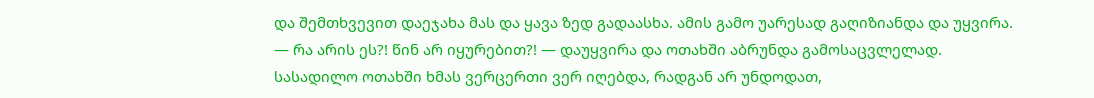და შემთხვევით დაეჯახა მას და ყავა ზედ გადაასხა. ამის გამო უარესად გაღიზიანდა და უყვირა.
— რა არის ეს?! წინ არ იყურებით?! — დაუყვირა და ოთახში აბრუნდა გამოსაცვლელად.
სასადილო ოთახში ხმას ვერცერთი ვერ იღებდა, რადგან არ უნდოდათ,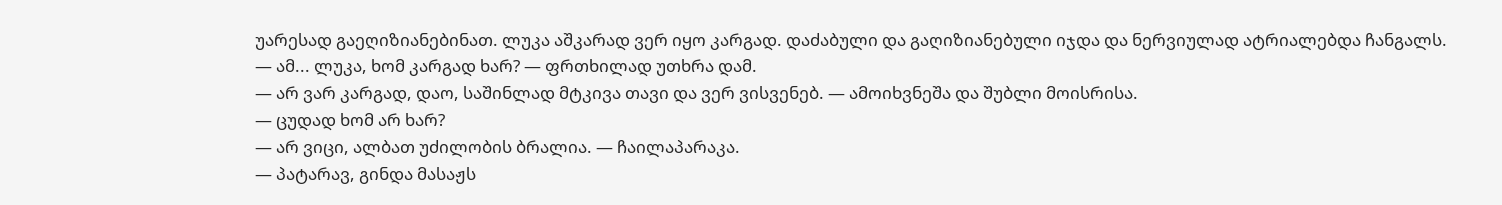უარესად გაეღიზიანებინათ. ლუკა აშკარად ვერ იყო კარგად. დაძაბული და გაღიზიანებული იჯდა და ნერვიულად ატრიალებდა ჩანგალს.
— ამ... ლუკა, ხომ კარგად ხარ? — ფრთხილად უთხრა დამ.
— არ ვარ კარგად, დაო, საშინლად მტკივა თავი და ვერ ვისვენებ. — ამოიხვნეშა და შუბლი მოისრისა.
— ცუდად ხომ არ ხარ?
— არ ვიცი, ალბათ უძილობის ბრალია. — ჩაილაპარაკა.
— პატარავ, გინდა მასაჟს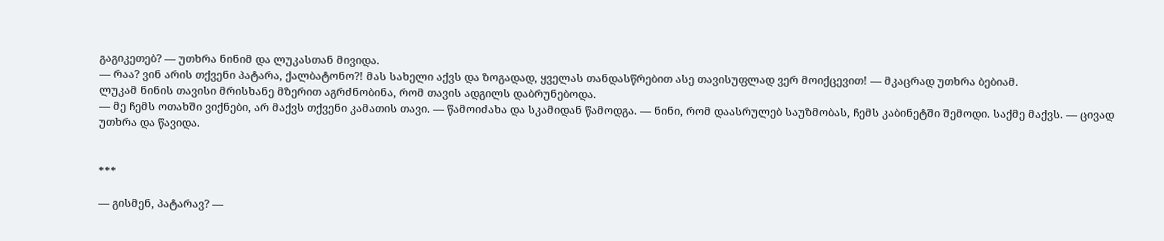გაგიკეთებ? — უთხრა ნინიმ და ლუკასთან მივიდა.
— რაა? ვინ არის თქვენი პატარა, ქალბატონო?! მას სახელი აქვს და ზოგადად, ყველას თანდასწრებით ასე თავისუფლად ვერ მოიქცევით! — მკაცრად უთხრა ბებიამ.
ლუკამ ნინის თავისი მრისხანე მზერით აგრძნობინა, რომ თავის ადგილს დაბრუნებოდა.
— მე ჩემს ოთახში ვიქნები, არ მაქვს თქვენი კამათის თავი. — წამოიძახა და სკამიდან წამოდგა. — ნინი, რომ დაასრულებ საუზმობას, ჩემს კაბინეტში შემოდი. საქმე მაქვს. — ცივად უთხრა და წავიდა.


***

— გისმენ, პატარავ? —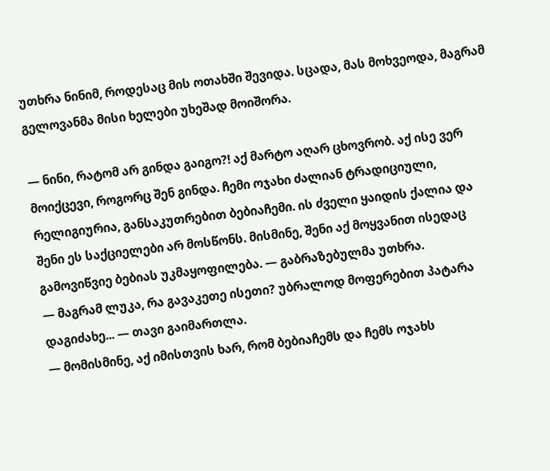უთხრა ნინიმ, როდესაც მის ოთახში შევიდა. სცადა, მას მოხვეოდა, მაგრამ გელოვანმა მისი ხელები უხეშად მოიშორა.

— ნინი, რატომ არ გინდა გაიგო?! აქ მარტო აღარ ცხოვრობ. აქ ისე ვერ მოიქცევი, როგორც შენ გინდა. ჩემი ოჯახი ძალიან ტრადიციული, რელიგიურია, განსაკუთრებით ბებიაჩემი. ის ძველი ყაიდის ქალია და შენი ეს საქციელები არ მოსწონს. მისმინე, შენი აქ მოყვანით ისედაც გამოვიწვიე ბებიას უკმაყოფილება. — გაბრაზებულმა უთხრა.
— მაგრამ ლუკა, რა გავაკეთე ისეთი? უბრალოდ მოფერებით პატარა დაგიძახე... — თავი გაიმართლა.
— მომისმინე, აქ იმისთვის ხარ, რომ ბებიაჩემს და ჩემს ოჯახს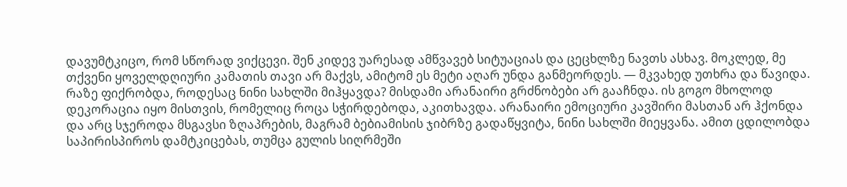დავუმტკიცო, რომ სწორად ვიქცევი. შენ კიდევ უარესად ამწვავებ სიტუაციას და ცეცხლზე ნავთს ასხავ. მოკლედ, მე თქვენი ყოველდღიური კამათის თავი არ მაქვს, ამიტომ ეს მეტი აღარ უნდა განმეორდეს. — მკვახედ უთხრა და წავიდა.
რაზე ფიქრობდა, როდესაც ნინი სახლში მიჰყავდა? მისდამი არანაირი გრძნობები არ გააჩნდა. ის გოგო მხოლოდ დეკორაცია იყო მისთვის, რომელიც როცა სჭირდებოდა, აკითხავდა. არანაირი ემოციური კავშირი მასთან არ ჰქონდა და არც სჯეროდა მსგავსი ზღაპრების, მაგრამ ბებიამისის ჯიბრზე გადაწყვიტა, ნინი სახლში მიეყვანა. ამით ცდილობდა საპირისპიროს დამტკიცებას, თუმცა გულის სიღრმეში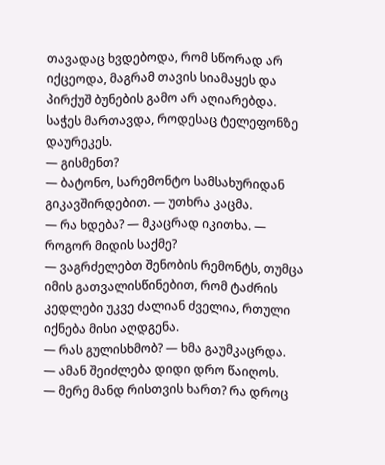თავადაც ხვდებოდა, რომ სწორად არ იქცეოდა, მაგრამ თავის სიამაყეს და პირქუშ ბუნების გამო არ აღიარებდა.
საჭეს მართავდა, როდესაც ტელეფონზე დაურეკეს.
— გისმენთ?
— ბატონო, სარემონტო სამსახურიდან გიკავშირდებით. — უთხრა კაცმა.
— რა ხდება? — მკაცრად იკითხა. — როგორ მიდის საქმე?
— ვაგრძელებთ შენობის რემონტს, თუმცა იმის გათვალისწინებით, რომ ტაძრის კედლები უკვე ძალიან ძველია, რთული იქნება მისი აღდგენა.
— რას გულისხმობ? — ხმა გაუმკაცრდა.
— ამან შეიძლება დიდი დრო წაიღოს.
— მერე მანდ რისთვის ხართ? რა დროც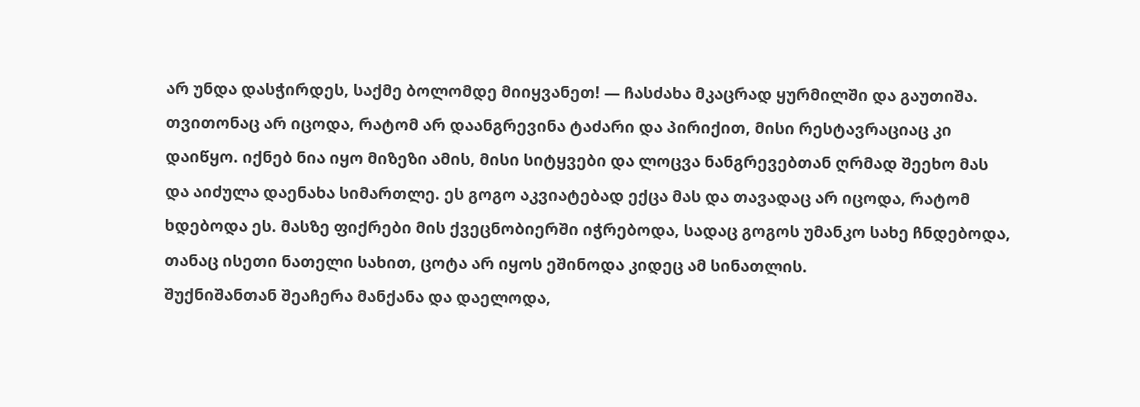არ უნდა დასჭირდეს, საქმე ბოლომდე მიიყვანეთ! — ჩასძახა მკაცრად ყურმილში და გაუთიშა.
თვითონაც არ იცოდა, რატომ არ დაანგრევინა ტაძარი და პირიქით, მისი რესტავრაციაც კი დაიწყო. იქნებ ნია იყო მიზეზი ამის, მისი სიტყვები და ლოცვა ნანგრევებთან ღრმად შეეხო მას და აიძულა დაენახა სიმართლე. ეს გოგო აკვიატებად ექცა მას და თავადაც არ იცოდა, რატომ ხდებოდა ეს. მასზე ფიქრები მის ქვეცნობიერში იჭრებოდა, სადაც გოგოს უმანკო სახე ჩნდებოდა, თანაც ისეთი ნათელი სახით, ცოტა არ იყოს ეშინოდა კიდეც ამ სინათლის.
შუქნიშანთან შეაჩერა მანქანა და დაელოდა,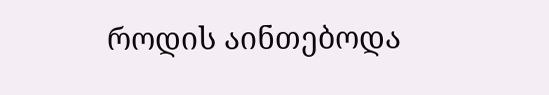როდის აინთებოდა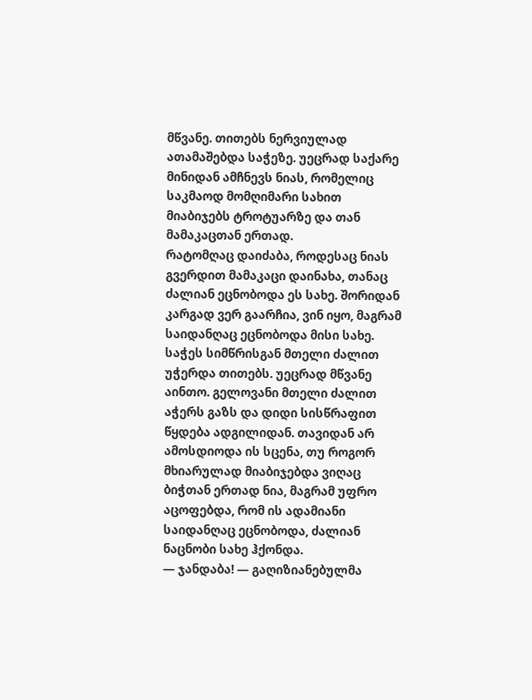მწვანე. თითებს ნერვიულად ათამაშებდა საჭეზე. უეცრად საქარე მინიდან ამჩნევს ნიას, რომელიც საკმაოდ მომღიმარი სახით მიაბიჯებს ტროტუარზე და თან მამაკაცთან ერთად.
რატომღაც დაიძაბა, როდესაც ნიას გვერდით მამაკაცი დაინახა, თანაც ძალიან ეცნობოდა ეს სახე. შორიდან კარგად ვერ გაარჩია, ვინ იყო, მაგრამ საიდანღაც ეცნობოდა მისი სახე. საჭეს სიმწრისგან მთელი ძალით უჭერდა თითებს. უეცრად მწვანე აინთო. გელოვანი მთელი ძალით აჭერს გაზს და დიდი სისწრაფით წყდება ადგილიდან. თავიდან არ ამოსდიოდა ის სცენა, თუ როგორ მხიარულად მიაბიჯებდა ვიღაც ბიჭთან ერთად ნია, მაგრამ უფრო აცოფებდა, რომ ის ადამიანი საიდანღაც ეცნობოდა, ძალიან ნაცნობი სახე ჰქონდა.
— ჯანდაბა! — გაღიზიანებულმა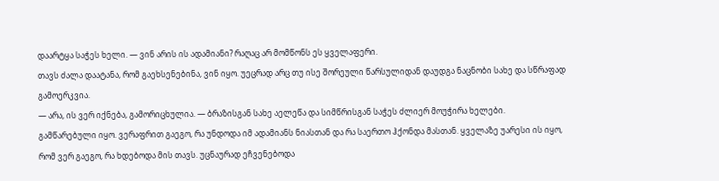დაარტყა საჭეს ხელი. — ვინ არის ის ადამიანი? რაღაც არ მომწონს ეს ყველაფერი.
თავს ძალა დაატანა, რომ გაეხსენებინა, ვინ იყო. უეცრად არც თუ ისე შორეული წარსულიდან დაუდგა ნაცნობი სახე და სწრაფად გამოერკვია.
— არა, ის ვერ იქნება, გამორიცხულია. — ბრაზისგან სახე აელეწა და სიმწრისგან საჭეს ძლიერ მოუჭირა ხელები.
გამწარებული იყო. ვერაფრით გაეგო, რა უნდოდა იმ ადამიანს ნიასთან და რა საერთო ჰქონდა მასთან. ყველაზე უარესი ის იყო, რომ ვერ გაეგო, რა ხდებოდა მის თავს. უცნაურად ეჩვენებოდა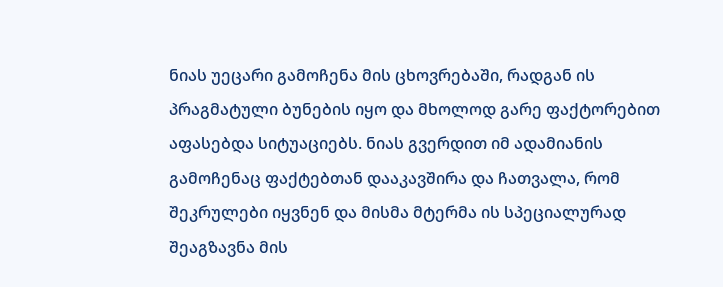ნიას უეცარი გამოჩენა მის ცხოვრებაში, რადგან ის პრაგმატული ბუნების იყო და მხოლოდ გარე ფაქტორებით აფასებდა სიტუაციებს. ნიას გვერდით იმ ადამიანის გამოჩენაც ფაქტებთან დააკავშირა და ჩათვალა, რომ შეკრულები იყვნენ და მისმა მტერმა ის სპეციალურად შეაგზავნა მის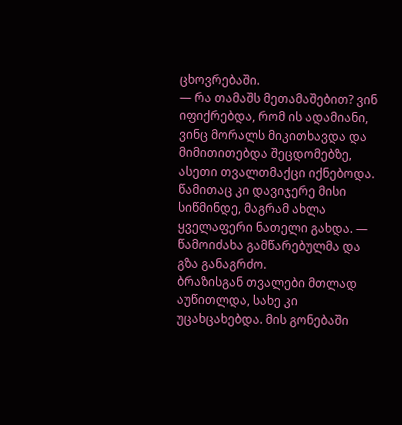ცხოვრებაში.
— რა თამაშს მეთამაშებით? ვინ იფიქრებდა, რომ ის ადამიანი, ვინც მორალს მიკითხავდა და მიმითითებდა შეცდომებზე, ასეთი თვალთმაქცი იქნებოდა. წამითაც კი დავიჯერე მისი სიწმინდე, მაგრამ ახლა ყველაფერი ნათელი გახდა. — წამოიძახა გამწარებულმა და გზა განაგრძო.
ბრაზისგან თვალები მთლად აუწითლდა, სახე კი უცახცახებდა. მის გონებაში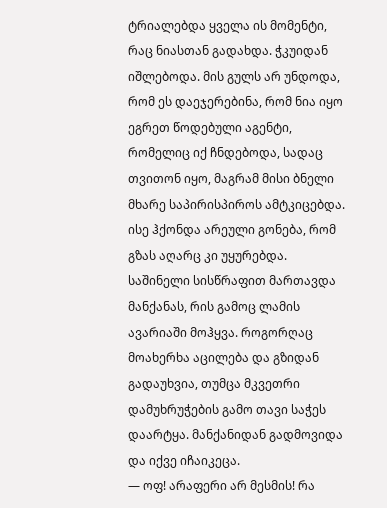ტრიალებდა ყველა ის მომენტი, რაც ნიასთან გადახდა. ჭკუიდან იშლებოდა. მის გულს არ უნდოდა, რომ ეს დაეჯერებინა, რომ ნია იყო ეგრეთ წოდებული აგენტი, რომელიც იქ ჩნდებოდა, სადაც თვითონ იყო, მაგრამ მისი ბნელი მხარე საპირისპიროს ამტკიცებდა. ისე ჰქონდა არეული გონება, რომ გზას აღარც კი უყურებდა. საშინელი სისწრაფით მართავდა მანქანას, რის გამოც ლამის ავარიაში მოჰყვა. როგორღაც მოახერხა აცილება და გზიდან გადაუხვია, თუმცა მკვეთრი დამუხრუჭების გამო თავი საჭეს დაარტყა. მანქანიდან გადმოვიდა და იქვე იჩაიკეცა.
— ოფ! არაფერი არ მესმის! რა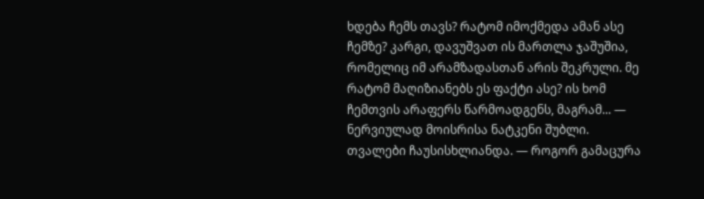ხდება ჩემს თავს? რატომ იმოქმედა ამან ასე ჩემზე? კარგი, დავუშვათ ის მართლა ჯაშუშია, რომელიც იმ არამზადასთან არის შეკრული. მე რატომ მაღიზიანებს ეს ფაქტი ასე? ის ხომ ჩემთვის არაფერს წარმოადგენს, მაგრამ... — ნერვიულად მოისრისა ნატკენი შუბლი. თვალები ჩაუსისხლიანდა. — როგორ გამაცურა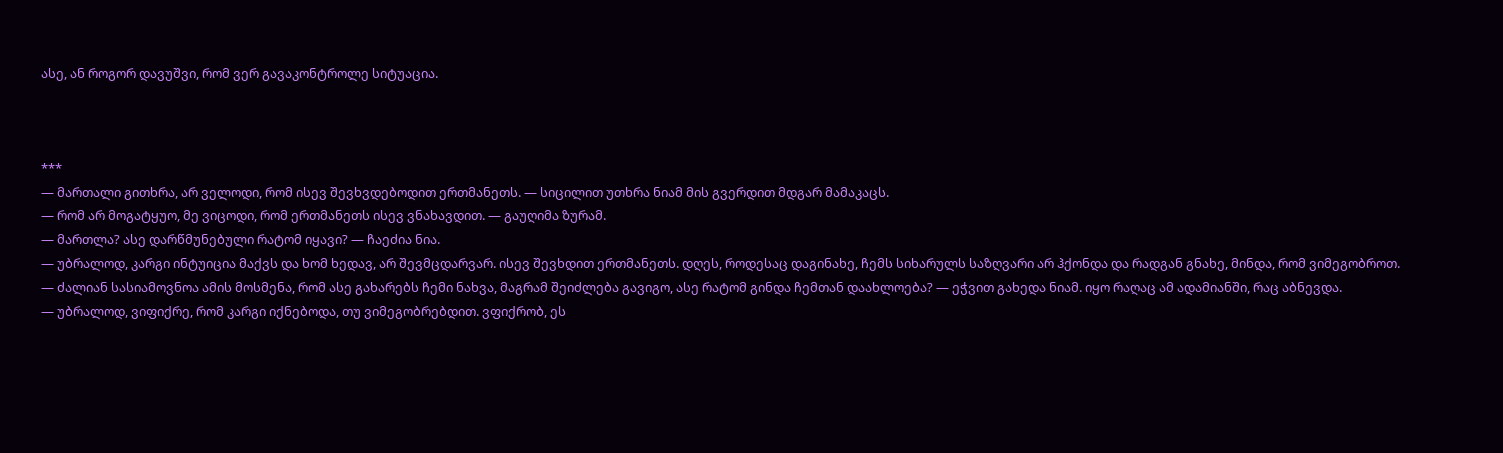ასე, ან როგორ დავუშვი, რომ ვერ გავაკონტროლე სიტუაცია.



***
— მართალი გითხრა, არ ველოდი, რომ ისევ შევხვდებოდით ერთმანეთს. — სიცილით უთხრა ნიამ მის გვერდით მდგარ მამაკაცს.
— რომ არ მოგატყუო, მე ვიცოდი, რომ ერთმანეთს ისევ ვნახავდით. — გაუღიმა ზურამ.
— მართლა? ასე დარწმუნებული რატომ იყავი? — ჩაეძია ნია.
— უბრალოდ, კარგი ინტუიცია მაქვს და ხომ ხედავ, არ შევმცდარვარ. ისევ შევხდით ერთმანეთს. დღეს, როდესაც დაგინახე, ჩემს სიხარულს საზღვარი არ ჰქონდა და რადგან გნახე, მინდა, რომ ვიმეგობროთ.
— ძალიან სასიამოვნოა ამის მოსმენა, რომ ასე გახარებს ჩემი ნახვა, მაგრამ შეიძლება გავიგო, ასე რატომ გინდა ჩემთან დაახლოება? — ეჭვით გახედა ნიამ. იყო რაღაც ამ ადამიანში, რაც აბნევდა.
— უბრალოდ, ვიფიქრე, რომ კარგი იქნებოდა, თუ ვიმეგობრებდით. ვფიქრობ, ეს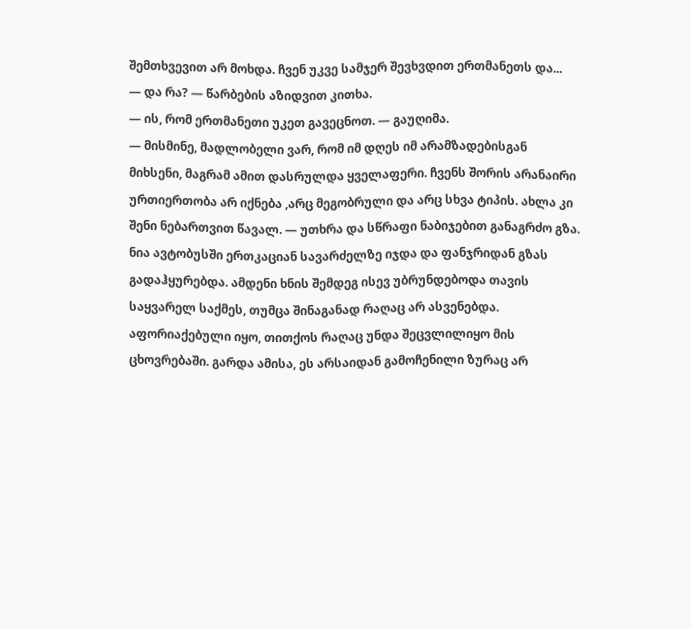შემთხვევით არ მოხდა. ჩვენ უკვე სამჯერ შევხვდით ერთმანეთს და...
— და რა? — წარბების აზიდვით კითხა.
— ის, რომ ერთმანეთი უკეთ გავეცნოთ. — გაუღიმა.
— მისმინე, მადლობელი ვარ, რომ იმ დღეს იმ არამზადებისგან მიხსენი, მაგრამ ამით დასრულდა ყველაფერი. ჩვენს შორის არანაირი ურთიერთობა არ იქნება ,არც მეგობრული და არც სხვა ტიპის. ახლა კი შენი ნებართვით წავალ. — უთხრა და სწრაფი ნაბიჯებით განაგრძო გზა.
ნია ავტობუსში ერთკაციან სავარძელზე იჯდა და ფანჯრიდან გზას გადაჰყურებდა. ამდენი ხნის შემდეგ ისევ უბრუნდებოდა თავის საყვარელ საქმეს, თუმცა შინაგანად რაღაც არ ასვენებდა. აფორიაქებული იყო, თითქოს რაღაც უნდა შეცვლილიყო მის ცხოვრებაში. გარდა ამისა, ეს არსაიდან გამოჩენილი ზურაც არ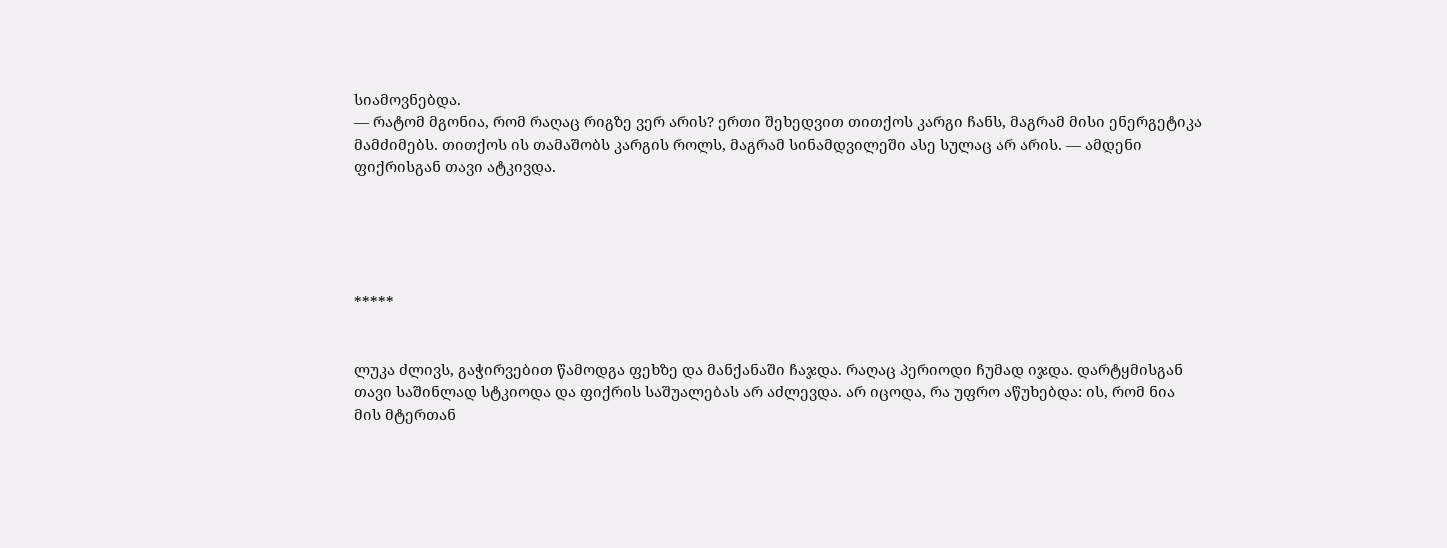სიამოვნებდა.
— რატომ მგონია, რომ რაღაც რიგზე ვერ არის? ერთი შეხედვით თითქოს კარგი ჩანს, მაგრამ მისი ენერგეტიკა მამძიმებს. თითქოს ის თამაშობს კარგის როლს, მაგრამ სინამდვილეში ასე სულაც არ არის. — ამდენი ფიქრისგან თავი ატკივდა.





*****


ლუკა ძლივს, გაჭირვებით წამოდგა ფეხზე და მანქანაში ჩაჯდა. რაღაც პერიოდი ჩუმად იჯდა. დარტყმისგან თავი საშინლად სტკიოდა და ფიქრის საშუალებას არ აძლევდა. არ იცოდა, რა უფრო აწუხებდა: ის, რომ ნია მის მტერთან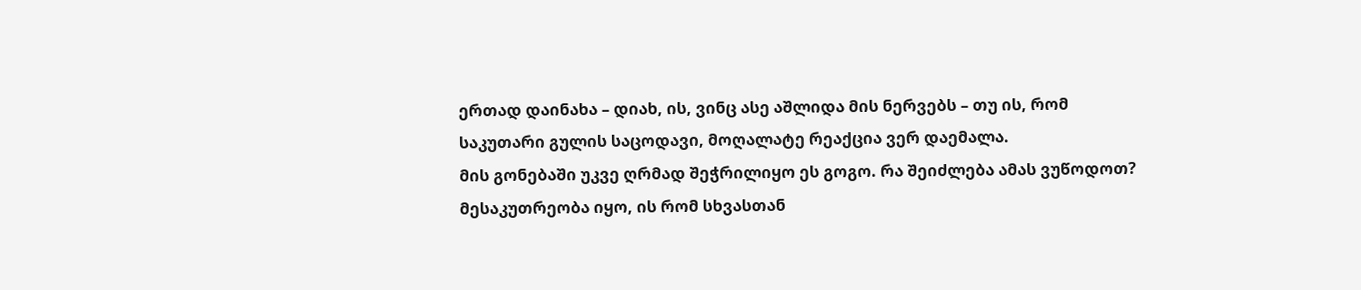ერთად დაინახა – დიახ, ის, ვინც ასე აშლიდა მის ნერვებს – თუ ის, რომ საკუთარი გულის საცოდავი, მოღალატე რეაქცია ვერ დაემალა.
მის გონებაში უკვე ღრმად შეჭრილიყო ეს გოგო. რა შეიძლება ამას ვუწოდოთ? მესაკუთრეობა იყო, ის რომ სხვასთან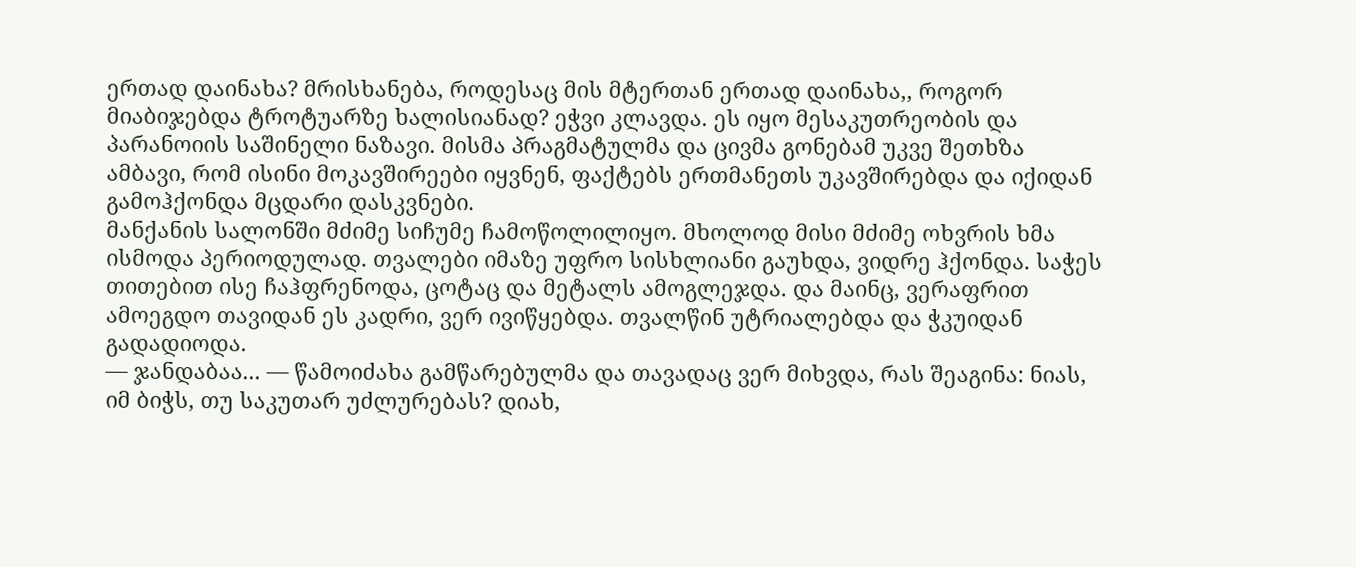ერთად დაინახა? მრისხანება, როდესაც მის მტერთან ერთად დაინახა,, როგორ მიაბიჯებდა ტროტუარზე ხალისიანად? ეჭვი კლავდა. ეს იყო მესაკუთრეობის და პარანოიის საშინელი ნაზავი. მისმა პრაგმატულმა და ცივმა გონებამ უკვე შეთხზა ამბავი, რომ ისინი მოკავშირეები იყვნენ, ფაქტებს ერთმანეთს უკავშირებდა და იქიდან გამოჰქონდა მცდარი დასკვნები.
მანქანის სალონში მძიმე სიჩუმე ჩამოწოლილიყო. მხოლოდ მისი მძიმე ოხვრის ხმა ისმოდა პერიოდულად. თვალები იმაზე უფრო სისხლიანი გაუხდა, ვიდრე ჰქონდა. საჭეს თითებით ისე ჩაჰფრენოდა, ცოტაც და მეტალს ამოგლეჯდა. და მაინც, ვერაფრით ამოეგდო თავიდან ეს კადრი, ვერ ივიწყებდა. თვალწინ უტრიალებდა და ჭკუიდან გადადიოდა.
— ჯანდაბაა... — წამოიძახა გამწარებულმა და თავადაც ვერ მიხვდა, რას შეაგინა: ნიას, იმ ბიჭს, თუ საკუთარ უძლურებას? დიახ,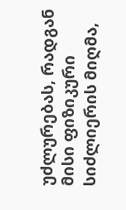უძლურებას, რადგან მისი ფიზიკური სიძლიერის მიღმა,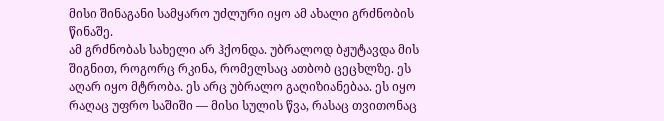მისი შინაგანი სამყარო უძლური იყო ამ ახალი გრძნობის წინაშე.
ამ გრძნობას სახელი არ ჰქონდა. უბრალოდ ბჟუტავდა მის შიგნით, როგორც რკინა, რომელსაც ათბობ ცეცხლზე. ეს აღარ იყო მტრობა. ეს არც უბრალო გაღიზიანებაა. ეს იყო რაღაც უფრო საშიში — მისი სულის წვა, რასაც თვითონაც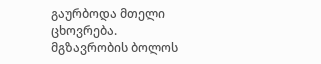გაურბოდა მთელი ცხოვრება.
მგზავრობის ბოლოს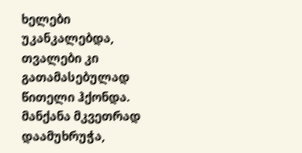ხელები უკანკალებდა, თვალები კი გათამასებულად წითელი ჰქონდა. მანქანა მკვეთრად დაამუხრუჭა,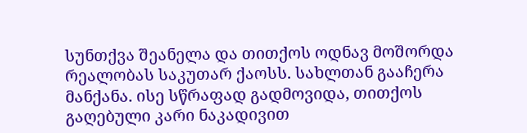სუნთქვა შეანელა და თითქოს ოდნავ მოშორდა რეალობას საკუთარ ქაოსს. სახლთან გააჩერა მანქანა. ისე სწრაფად გადმოვიდა, თითქოს გაღებული კარი ნაკადივით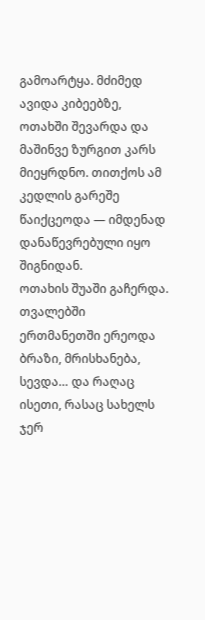გამოარტყა. მძიმედ ავიდა კიბეებზე, ოთახში შევარდა და მაშინვე ზურგით კარს მიეყრდნო. თითქოს ამ კედლის გარეშე წაიქცეოდა — იმდენად დანაწევრებული იყო შიგნიდან.
ოთახის შუაში გაჩერდა. თვალებში ერთმანეთში ერეოდა ბრაზი, მრისხანება, სევდა… და რაღაც ისეთი, რასაც სახელს ჯერ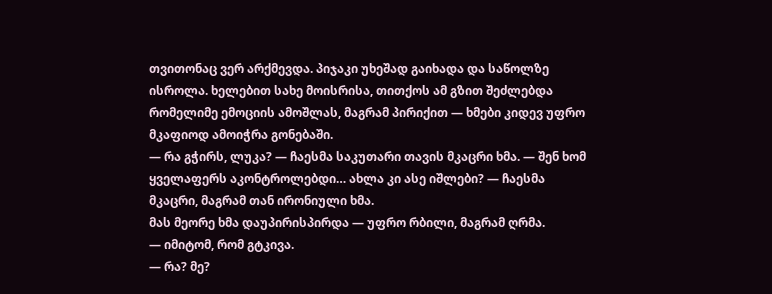თვითონაც ვერ არქმევდა. პიჯაკი უხეშად გაიხადა და საწოლზე ისროლა. ხელებით სახე მოისრისა, თითქოს ამ გზით შეძლებდა რომელიმე ემოციის ამოშლას, მაგრამ პირიქით — ხმები კიდევ უფრო მკაფიოდ ამოიჭრა გონებაში.
— რა გჭირს, ლუკა? — ჩაესმა საკუთარი თავის მკაცრი ხმა. — შენ ხომ ყველაფერს აკონტროლებდი… ახლა კი ასე იშლები? — ჩაესმა მკაცრი, მაგრამ თან ირონიული ხმა.
მას მეორე ხმა დაუპირისპირდა — უფრო რბილი, მაგრამ ღრმა.
— იმიტომ, რომ გტკივა.
— რა? მე?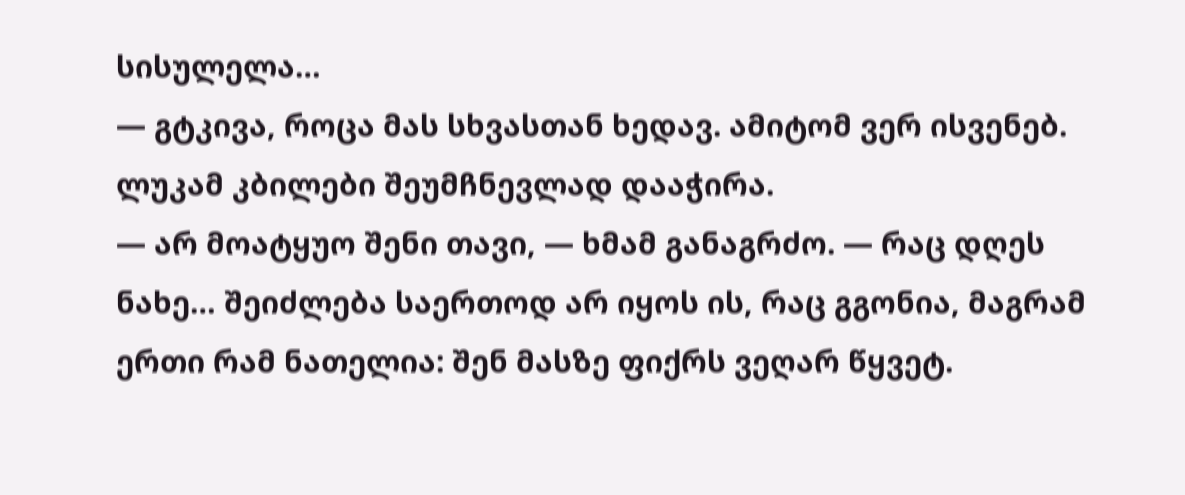სისულელა…
— გტკივა, როცა მას სხვასთან ხედავ. ამიტომ ვერ ისვენებ.
ლუკამ კბილები შეუმჩნევლად დააჭირა.
— არ მოატყუო შენი თავი, — ხმამ განაგრძო. — რაც დღეს ნახე… შეიძლება საერთოდ არ იყოს ის, რაც გგონია, მაგრამ ერთი რამ ნათელია: შენ მასზე ფიქრს ვეღარ წყვეტ.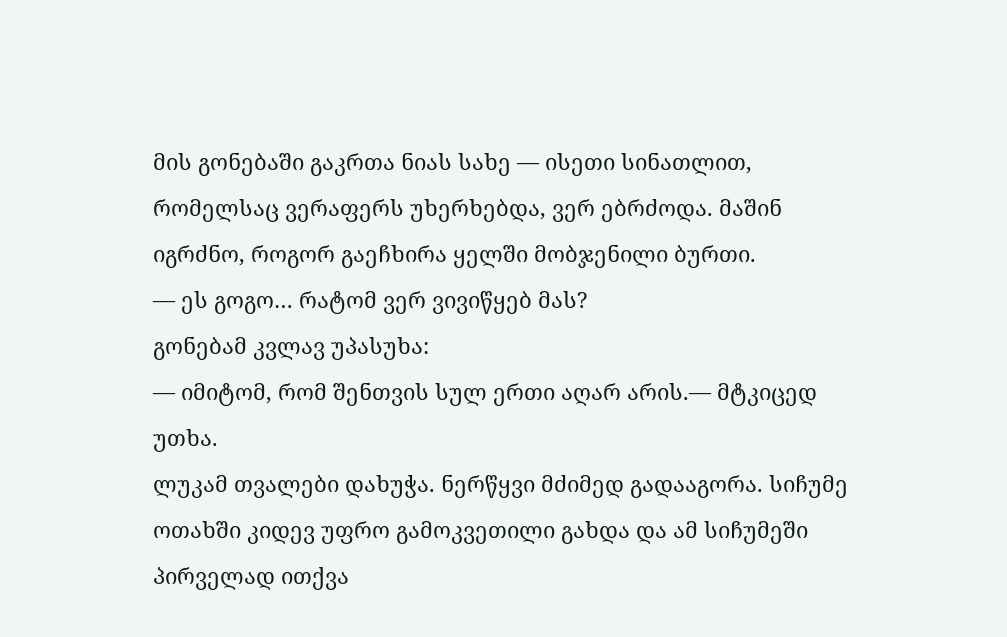მის გონებაში გაკრთა ნიას სახე — ისეთი სინათლით, რომელსაც ვერაფერს უხერხებდა, ვერ ებრძოდა. მაშინ იგრძნო, როგორ გაეჩხირა ყელში მობჯენილი ბურთი.
— ეს გოგო… რატომ ვერ ვივიწყებ მას?
გონებამ კვლავ უპასუხა:
— იმიტომ, რომ შენთვის სულ ერთი აღარ არის.— მტკიცედ უთხა.
ლუკამ თვალები დახუჭა. ნერწყვი მძიმედ გადააგორა. სიჩუმე ოთახში კიდევ უფრო გამოკვეთილი გახდა და ამ სიჩუმეში პირველად ითქვა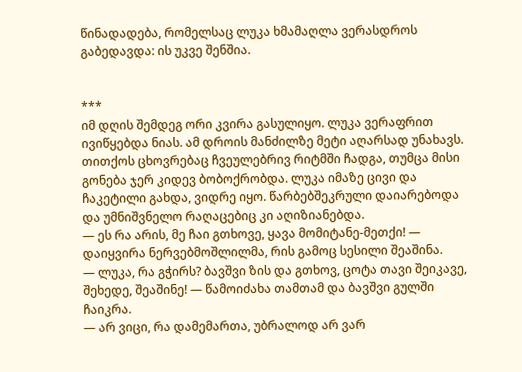წინადადება, რომელსაც ლუკა ხმამაღლა ვერასდროს გაბედავდა: ის უკვე შენშია.


***
იმ დღის შემდეგ ორი კვირა გასულიყო. ლუკა ვერაფრით ივიწყებდა ნიას. ამ დროის მანძილზე მეტი აღარსად უნახავს. თითქოს ცხოვრებაც ჩვეულებრივ რიტმში ჩადგა, თუმცა მისი გონება ჯერ კიდევ ბობოქრობდა. ლუკა იმაზე ცივი და ჩაკეტილი გახდა, ვიდრე იყო. წარბებშეკრული დაიარებოდა და უმნიშვნელო რაღაცებიც კი აღიზიანებდა.
— ეს რა არის, მე ჩაი გთხოვე, ყავა მომიტანე-მეთქი! — დაიყვირა ნერვებმოშლილმა, რის გამოც სესილი შეაშინა.
— ლუკა, რა გჭირს? ბავშვი ზის და გთხოვ, ცოტა თავი შეიკავე, შეხედე, შეაშინე! — წამოიძახა თამთამ და ბავშვი გულში ჩაიკრა.
— არ ვიცი, რა დამემართა, უბრალოდ არ ვარ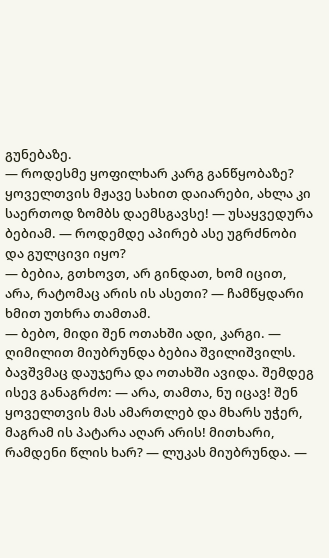გუნებაზე.
— როდესმე ყოფილხარ კარგ განწყობაზე? ყოველთვის მჟავე სახით დაიარები, ახლა კი საერთოდ ზომბს დაემსგავსე! — უსაყვედურა ბებიამ. — როდემდე აპირებ ასე უგრძნობი და გულცივი იყო?
— ბებია, გთხოვთ, არ გინდათ, ხომ იცით, არა, რატომაც არის ის ასეთი? — ჩამწყდარი ხმით უთხრა თამთამ.
— ბებო, მიდი შენ ოთახში ადი, კარგი. — ღიმილით მიუბრუნდა ბებია შვილიშვილს. ბავშვმაც დაუჯერა და ოთახში ავიდა. შემდეგ ისევ განაგრძო: — არა, თამთა, ნუ იცავ! შენ ყოველთვის მას ამართლებ და მხარს უჭერ, მაგრამ ის პატარა აღარ არის! მითხარი, რამდენი წლის ხარ? — ლუკას მიუბრუნდა. —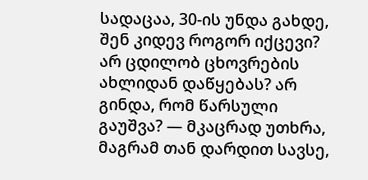სადაცაა, 30-ის უნდა გახდე, შენ კიდევ როგორ იქცევი? არ ცდილობ ცხოვრების ახლიდან დაწყებას? არ გინდა, რომ წარსული გაუშვა? — მკაცრად უთხრა, მაგრამ თან დარდით სავსე,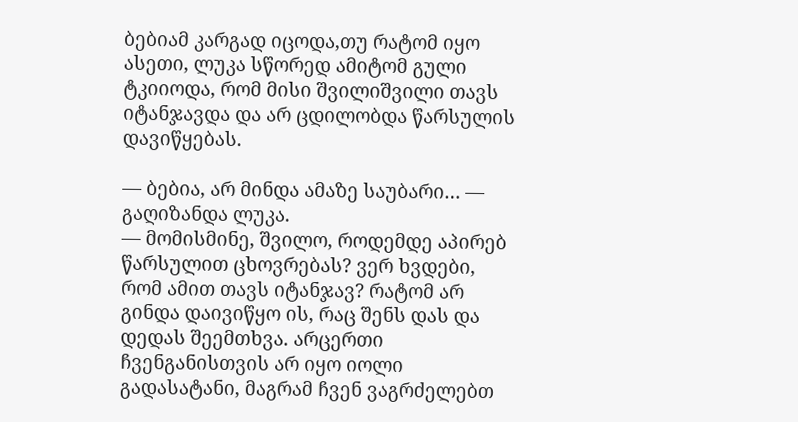ბებიამ კარგად იცოდა,თუ რატომ იყო ასეთი, ლუკა სწორედ ამიტომ გული ტკიიოდა, რომ მისი შვილიშვილი თავს იტანჯავდა და არ ცდილობდა წარსულის დავიწყებას.

— ბებია, არ მინდა ამაზე საუბარი… — გაღიზანდა ლუკა.
— მომისმინე, შვილო, როდემდე აპირებ წარსულით ცხოვრებას? ვერ ხვდები, რომ ამით თავს იტანჯავ? რატომ არ გინდა დაივიწყო ის, რაც შენს დას და დედას შეემთხვა. არცერთი ჩვენგანისთვის არ იყო იოლი გადასატანი, მაგრამ ჩვენ ვაგრძელებთ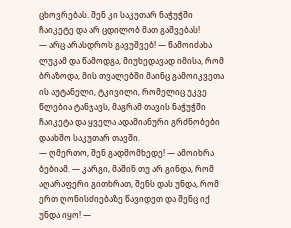ცხოვრებას. შენ კი საკუთარ ნაჭუჭში ჩაიკეტე და არ ცდილობ მათ გაშვებას!
— არც არასდროს გავუშვებ! — წამოიძახა ლუკამ და წამოდგა, მიუხედავად იმისა, რომ ბრაზოდა, მის თვალებში მაინც გამოიკვეთა ის აუტანელი, ტკივილი, რომელიც უკვე წლებია ტანჯავს, მაგრამ თავის ნაჭუჭში ჩაიკეტა და ყველა ადამიანური გრძნობები დაახშო საკუთარ თავში.
— ღმერთო, შენ გადმომხედე! — ამოიხრა ბებიამ. — კარგი, მაშინ თუ არ გინდა, რომ აღარაფერი გითხრათ, შენს დას უნდა, რომ ერთ ღონისძიებაზე წავიდეთ და შენც იქ უნდა იყო! —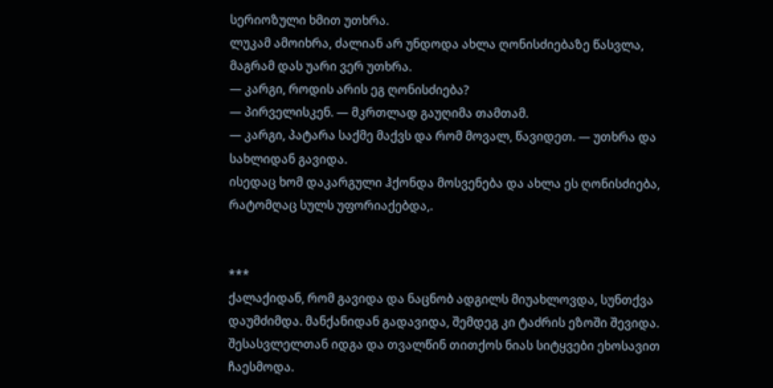სერიოზული ხმით უთხრა.
ლუკამ ამოიხრა, ძალიან არ უნდოდა ახლა ღონისძიებაზე წასვლა, მაგრამ დას უარი ვერ უთხრა.
— კარგი, როდის არის ეგ ღონისძიება?
— პირველისკენ. — მკრთლად გაუღიმა თამთამ.
— კარგი, პატარა საქმე მაქვს და რომ მოვალ, წავიდეთ. — უთხრა და სახლიდან გავიდა.
ისედაც ხომ დაკარგული ჰქონდა მოსვენება და ახლა ეს ღონისძიება, რატომღაც სულს უფორიაქებდა,.


***
ქალაქიდან, რომ გავიდა და ნაცნობ ადგილს მიუახლოვდა, სუნთქვა დაუმძიმდა. მანქანიდან გადავიდა, შემდეგ კი ტაძრის ეზოში შევიდა. შესასვლელთან იდგა და თვალწინ თითქოს ნიას სიტყვები ეხოსავით ჩაესმოდა.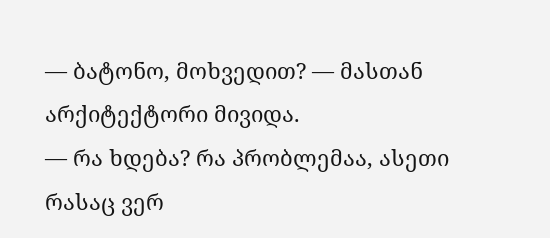— ბატონო, მოხვედით? — მასთან არქიტექტორი მივიდა.
— რა ხდება? რა პრობლემაა, ასეთი რასაც ვერ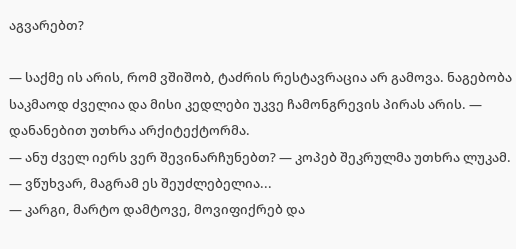აგვარებთ?

— საქმე ის არის, რომ ვშიშობ, ტაძრის რესტავრაცია არ გამოვა. ნაგებობა საკმაოდ ძველია და მისი კედლები უკვე ჩამონგრევის პირას არის. — დანანებით უთხრა არქიტექტორმა.
— ანუ ძველ იერს ვერ შევინარჩუნებთ? — კოპებ შეკრულმა უთხრა ლუკამ.
— ვწუხვარ, მაგრამ ეს შეუძლებელია...
— კარგი, მარტო დამტოვე, მოვიფიქრებ და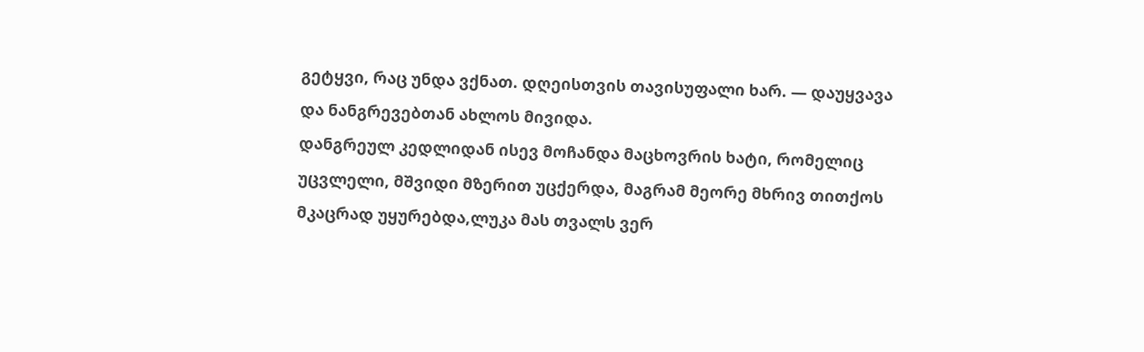გეტყვი, რაც უნდა ვქნათ. დღეისთვის თავისუფალი ხარ. — დაუყვავა და ნანგრევებთან ახლოს მივიდა.
დანგრეულ კედლიდან ისევ მოჩანდა მაცხოვრის ხატი, რომელიც უცვლელი, მშვიდი მზერით უცქერდა, მაგრამ მეორე მხრივ თითქოს მკაცრად უყურებდა,ლუკა მას თვალს ვერ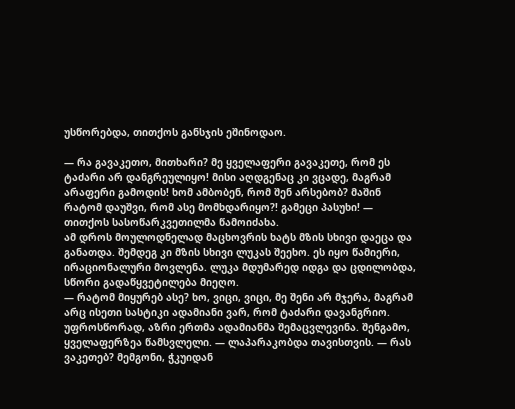უსწორებდა, თითქოს განსჯის ეშინოდაო.

— რა გავაკეთო, მითხარი? მე ყველაფერი გავაკეთე, რომ ეს ტაძარი არ დანგრეულიყო! მისი აღდგენაც კი ვცადე, მაგრამ არაფერი გამოდის! ხომ ამბობენ, რომ შენ არსებობ? მაშინ რატომ დაუშვი, რომ ასე მომხდარიყო?! გამეცი პასუხი! — თითქოს სასოწარკვეთილმა წამოიძახა.
ამ დროს მოულოდნელად მაცხოვრის ხატს მზის სხივი დაეცა და განათდა. შემდეგ კი მზის სხივი ლუკას შეეხო. ეს იყო წამიერი, ირაციონალური მოვლენა. ლუკა მდუმარედ იდგა და ცდილობდა, სწორი გადაწყვეტილება მიეღო.
— რატომ მიყურებ ასე? ხო, ვიცი, ვიცი, მე შენი არ მჯერა, მაგრამ არც ისეთი სასტიკი ადამიანი ვარ, რომ ტაძარი დავანგრიო. უფროსწორად, აზრი ერთმა ადამიანმა შემაცვლევინა. შენგამო, ყველაფერზეა წამსვლელი. — ლაპარაკობდა თავისთვის. — რას ვაკეთებ? მემგონი, ჭკუიდან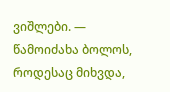ვიშლები. — წამოიძახა ბოლოს, როდესაც მიხვდა,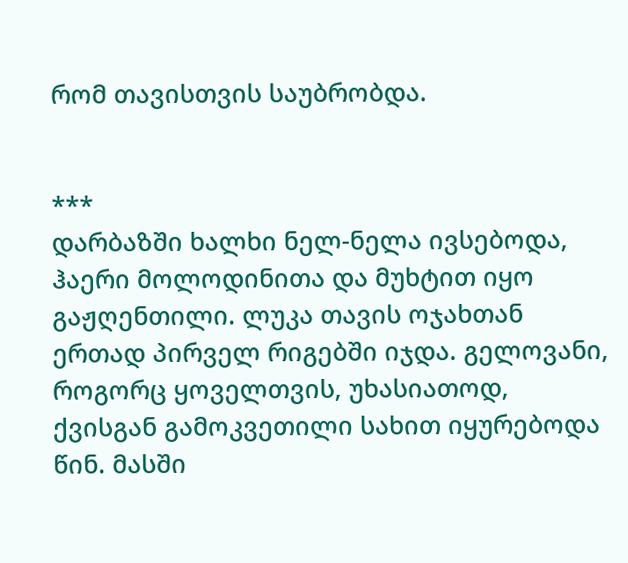რომ თავისთვის საუბრობდა.


***
დარბაზში ხალხი ნელ-ნელა ივსებოდა, ჰაერი მოლოდინითა და მუხტით იყო გაჟღენთილი. ლუკა თავის ოჯახთან ერთად პირველ რიგებში იჯდა. გელოვანი, როგორც ყოველთვის, უხასიათოდ, ქვისგან გამოკვეთილი სახით იყურებოდა წინ. მასში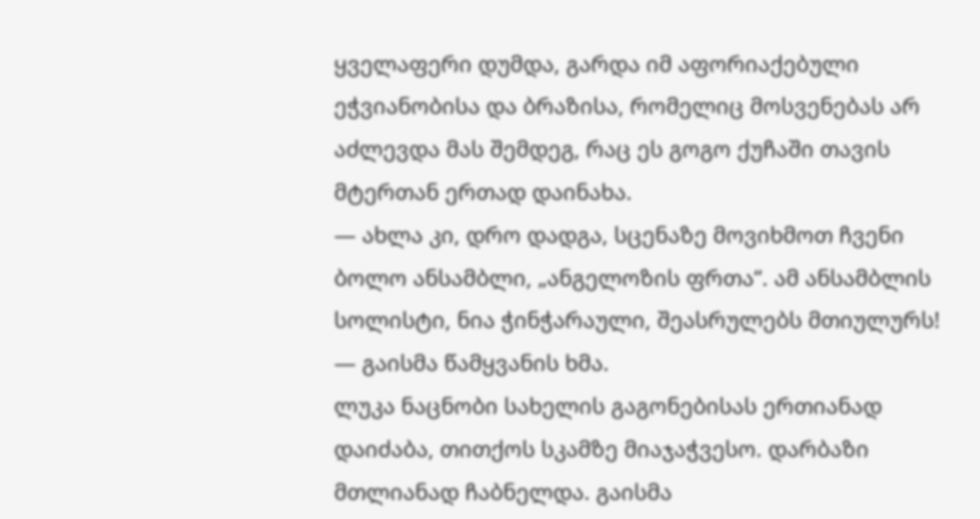ყველაფერი დუმდა, გარდა იმ აფორიაქებული ეჭვიანობისა და ბრაზისა, რომელიც მოსვენებას არ აძლევდა მას შემდეგ, რაც ეს გოგო ქუჩაში თავის მტერთან ერთად დაინახა.
— ახლა კი, დრო დადგა, სცენაზე მოვიხმოთ ჩვენი ბოლო ანსამბლი, „ანგელოზის ფრთა“. ამ ანსამბლის სოლისტი, ნია ჭინჭარაული, შეასრულებს მთიულურს! — გაისმა წამყვანის ხმა.
ლუკა ნაცნობი სახელის გაგონებისას ერთიანად დაიძაბა, თითქოს სკამზე მიაჯაჭვესო. დარბაზი მთლიანად ჩაბნელდა. გაისმა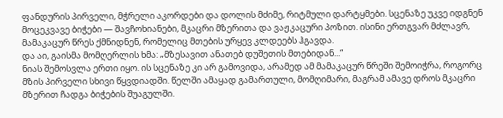ფანდურის პირველი, მჭრელი აკორდები და დოლის მძიმე, რიტმული დარტყმები. სცენაზე უკვე იდგნენ მოცეკვავე ბიჭები — შავჩოხიანები, მკაცრი მზერითა და ვაჟკაცური პოზით. ისინი ერთგვარ მძლავრ, მამაკაცურ წრეს ქმნიდნენ, რომელიც მთების ურყევ კლდეებს ჰგავდა.
და აი, გაისმა მომღერლის ხმა: „მზესავით ანათებ დუშეთის მთებიდან...“
ნიას შემოსვლა ერთი იყო. ის სცენაზე კი არ გამოვიდა, არამედ ამ მამაკაცურ წრეში შემოიჭრა, როგორც მზის პირველი სხივი წყვდიადში. წელში ამაყად გამართული, მომღიმარი, მაგრამ ამავე დროს მკაცრი მზერით ჩადგა ბიჭების შუაგულში.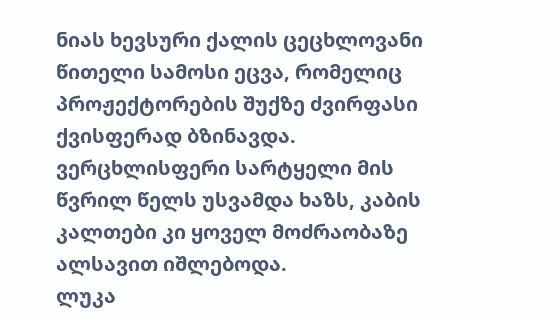ნიას ხევსური ქალის ცეცხლოვანი წითელი სამოსი ეცვა, რომელიც პროჟექტორების შუქზე ძვირფასი ქვისფერად ბზინავდა. ვერცხლისფერი სარტყელი მის წვრილ წელს უსვამდა ხაზს, კაბის კალთები კი ყოველ მოძრაობაზე ალსავით იშლებოდა.
ლუკა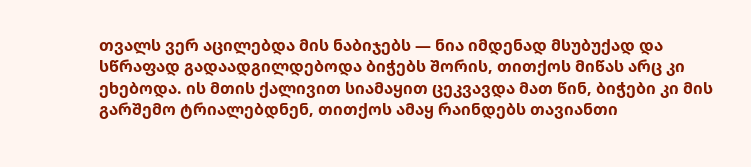თვალს ვერ აცილებდა მის ნაბიჯებს — ნია იმდენად მსუბუქად და სწრაფად გადაადგილდებოდა ბიჭებს შორის, თითქოს მიწას არც კი ეხებოდა. ის მთის ქალივით სიამაყით ცეკვავდა მათ წინ, ბიჭები კი მის გარშემო ტრიალებდნენ, თითქოს ამაყ რაინდებს თავიანთი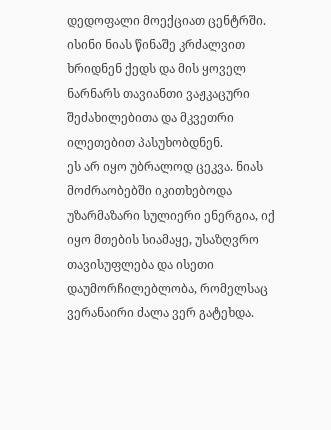დედოფალი მოექციათ ცენტრში. ისინი ნიას წინაშე კრძალვით ხრიდნენ ქედს და მის ყოველ ნარნარს თავიანთი ვაჟკაცური შეძახილებითა და მკვეთრი ილეთებით პასუხობდნენ.
ეს არ იყო უბრალოდ ცეკვა. ნიას მოძრაობებში იკითხებოდა უზარმაზარი სულიერი ენერგია, იქ იყო მთების სიამაყე, უსაზღვრო თავისუფლება და ისეთი დაუმორჩილებლობა, რომელსაც ვერანაირი ძალა ვერ გატეხდა.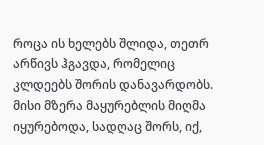როცა ის ხელებს შლიდა, თეთრ არწივს ჰგავდა, რომელიც კლდეებს შორის დანავარდობს. მისი მზერა მაყურებლის მიღმა იყურებოდა, სადღაც შორს, იქ,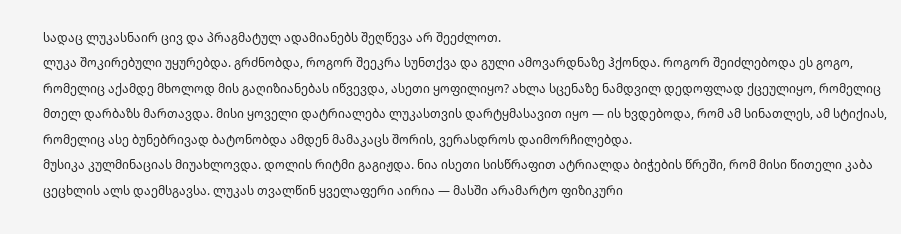სადაც ლუკასნაირ ცივ და პრაგმატულ ადამიანებს შეღწევა არ შეეძლოთ.
ლუკა შოკირებული უყურებდა. გრძნობდა, როგორ შეეკრა სუნთქვა და გული ამოვარდნაზე ჰქონდა. როგორ შეიძლებოდა ეს გოგო, რომელიც აქამდე მხოლოდ მის გაღიზიანებას იწვევდა, ასეთი ყოფილიყო? ახლა სცენაზე ნამდვილ დედოფლად ქცეულიყო, რომელიც მთელ დარბაზს მართავდა. მისი ყოველი დატრიალება ლუკასთვის დარტყმასავით იყო — ის ხვდებოდა, რომ ამ სინათლეს, ამ სტიქიას, რომელიც ასე ბუნებრივად ბატონობდა ამდენ მამაკაცს შორის, ვერასდროს დაიმორჩილებდა.
მუსიკა კულმინაციას მიუახლოვდა. დოლის რიტმი გაგიჟდა. ნია ისეთი სისწრაფით ატრიალდა ბიჭების წრეში, რომ მისი წითელი კაბა ცეცხლის ალს დაემსგავსა. ლუკას თვალწინ ყველაფერი აირია — მასში არამარტო ფიზიკური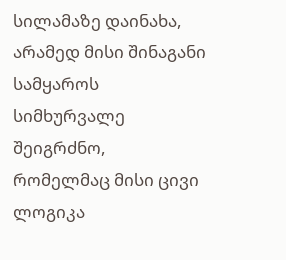სილამაზე დაინახა, არამედ მისი შინაგანი სამყაროს სიმხურვალე შეიგრძნო, რომელმაც მისი ცივი ლოგიკა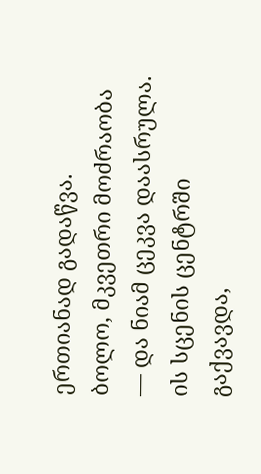ერთიანად გადაწვა.
ბოლო, მკვეთრი მოძრაობა — და ნიამ ცეკვა დაასრულა. ის სცენის ცენტრში გაქვავდა,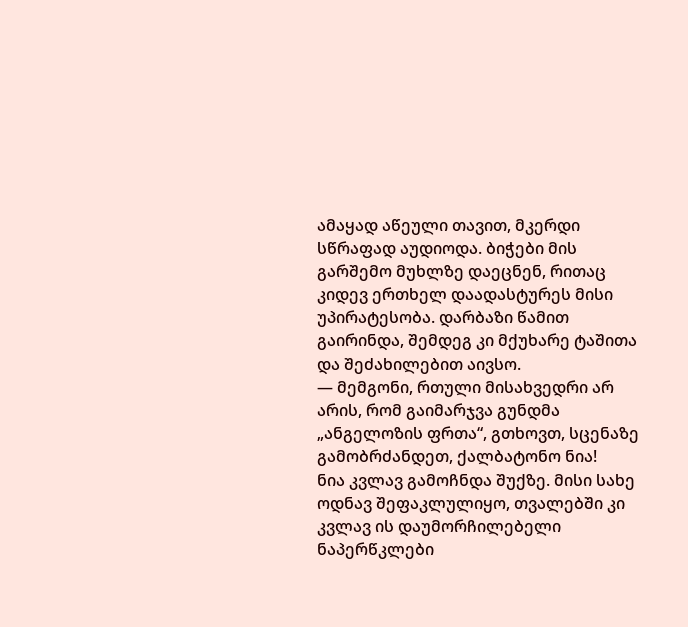ამაყად აწეული თავით, მკერდი სწრაფად აუდიოდა. ბიჭები მის გარშემო მუხლზე დაეცნენ, რითაც კიდევ ერთხელ დაადასტურეს მისი უპირატესობა. დარბაზი წამით გაირინდა, შემდეგ კი მქუხარე ტაშითა და შეძახილებით აივსო.
— მემგონი, რთული მისახვედრი არ არის, რომ გაიმარჯვა გუნდმა „ანგელოზის ფრთა“, გთხოვთ, სცენაზე გამობრძანდეთ, ქალბატონო ნია!
ნია კვლავ გამოჩნდა შუქზე. მისი სახე ოდნავ შეფაკლულიყო, თვალებში კი კვლავ ის დაუმორჩილებელი ნაპერწკლები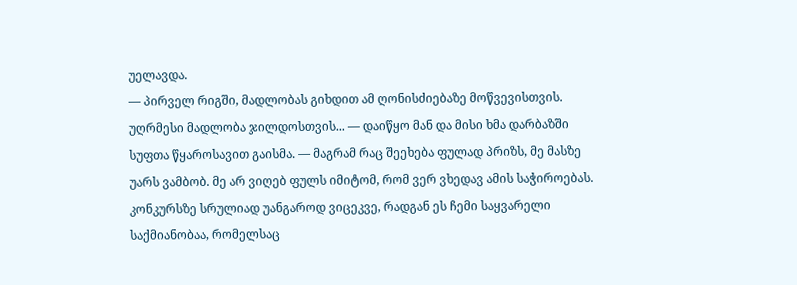უელავდა.
— პირველ რიგში, მადლობას გიხდით ამ ღონისძიებაზე მოწვევისთვის. უღრმესი მადლობა ჯილდოსთვის... — დაიწყო მან და მისი ხმა დარბაზში სუფთა წყაროსავით გაისმა. — მაგრამ რაც შეეხება ფულად პრიზს, მე მასზე უარს ვამბობ. მე არ ვიღებ ფულს იმიტომ, რომ ვერ ვხედავ ამის საჭიროებას. კონკურსზე სრულიად უანგაროდ ვიცეკვე, რადგან ეს ჩემი საყვარელი საქმიანობაა, რომელსაც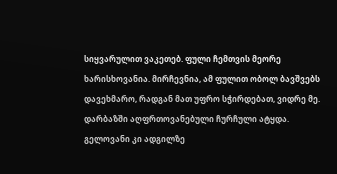სიყვარულით ვაკეთებ. ფული ჩემთვის მეორე ხარისხოვანია. მირჩევნია, ამ ფულით ობოლ ბავშვებს დავეხმარო, რადგან მათ უფრო სჭირდებათ, ვიდრე მე.
დარბაზში აღფრთოვანებული ჩურჩული ატყდა. გელოვანი კი ადგილზე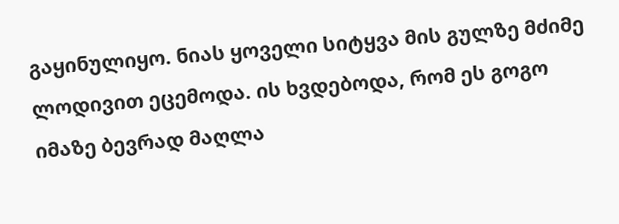გაყინულიყო. ნიას ყოველი სიტყვა მის გულზე მძიმე ლოდივით ეცემოდა. ის ხვდებოდა, რომ ეს გოგო იმაზე ბევრად მაღლა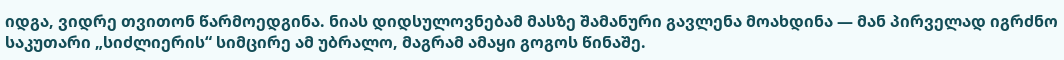იდგა, ვიდრე თვითონ წარმოედგინა. ნიას დიდსულოვნებამ მასზე შამანური გავლენა მოახდინა — მან პირველად იგრძნო საკუთარი „სიძლიერის“ სიმცირე ამ უბრალო, მაგრამ ამაყი გოგოს წინაშე.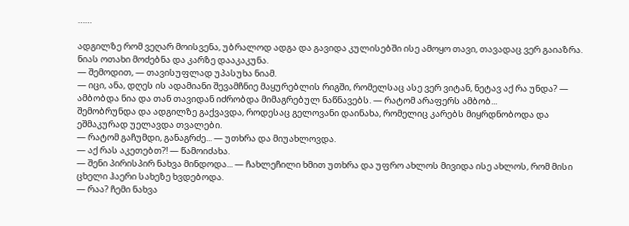……

ადგილზე რომ ვეღარ მოისვენა, უბრალოდ ადგა და გავიდა კულისებში ისე ამოყო თავი, თავადაც ვერ გაიაზრა. ნიას ოთახი მოძებნა და კარზე დააკაკუნა.
— შემოდით, — თავისუფლად უპასუხა ნიამ.
— იცი, ანა, დღეს ის ადამიანი შევამჩნიე მაყურებლის რიგში, რომელსაც ასე ვერ ვიტან, ნეტავ აქ რა უნდა? — ამბობდა ნია და თან თავიდან იძრობდა მიმაგრებულ ნაწნავებს. — რატომ არაფერს ამბობ...
შემობრუნდა და ადგილზე გაქვავდა, როდესაც გელოვანი დაინახა, რომელიც კარებს მიყრდნობოდა და ეშმაკურად უელავდა თვალები.
— რატომ გაჩუმდი, განაგრძე... — უთხრა და მიუახლოვდა.
— აქ რას აკეთებთ?! — წამოიძახა.
— შენი პირისპირ ნახვა მინდოდა... — ჩახლეჩილი ხმით უთხრა და უფრო ახლოს მივიდა ისე ახლოს, რომ მისი ცხელი ჰაერი სახეზე ხვდებოდა.
— რაა? ჩემი ნახვა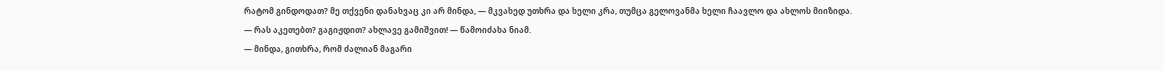რატომ გინდოდათ? მე თქვენი დანახვაც კი არ მინდა, — მკვახედ უთხრა და ხელი კრა, თუმცა გელოვანმა ხელი ჩაავლო და ახლოს მიიზიდა.
— რას აკეთებთ? გაგიჟდით? ახლავე გამიშვით! — წამოიძახა ნიამ.
— მინდა, გითხრა, რომ ძალიან მაგარი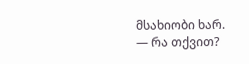მსახიობი ხარ.
— რა თქვით?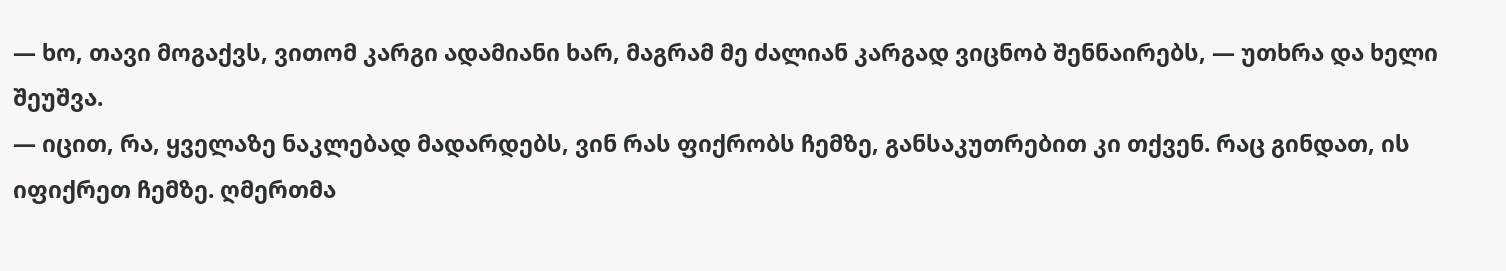— ხო, თავი მოგაქვს, ვითომ კარგი ადამიანი ხარ, მაგრამ მე ძალიან კარგად ვიცნობ შენნაირებს, — უთხრა და ხელი შეუშვა.
— იცით, რა, ყველაზე ნაკლებად მადარდებს, ვინ რას ფიქრობს ჩემზე, განსაკუთრებით კი თქვენ. რაც გინდათ, ის იფიქრეთ ჩემზე. ღმერთმა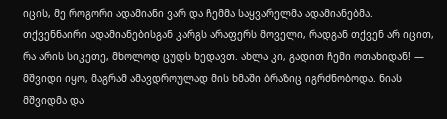იცის, მე როგორი ადამიანი ვარ და ჩემმა საყვარელმა ადამიანებმა. თქვენნაირი ადამიანებისგან კარგს არაფერს მოველი, რადგან თქვენ არ იცით, რა არის სიკეთე, მხოლოდ ცუდს ხედავთ. ახლა კი, გადით ჩემი ოთახიდან! — მშვიდი იყო, მაგრამ ამავდროულად მის ხმაში ბრაზიც იგრძნობოდა. ნიას მშვიდმა და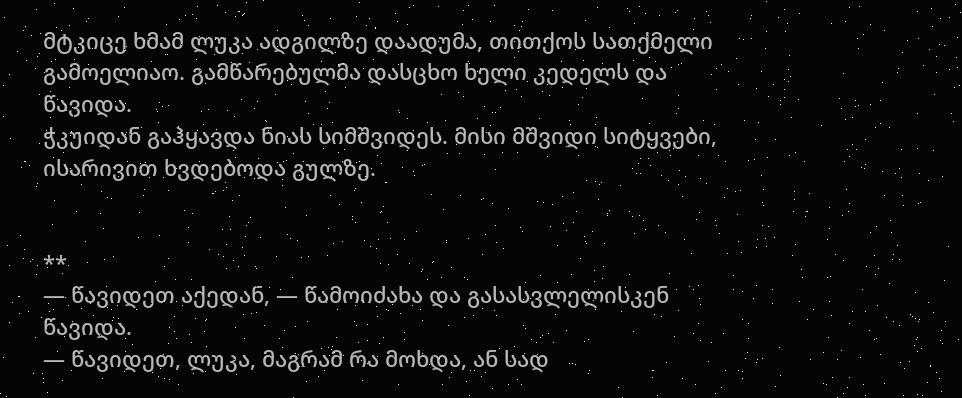მტკიცე ხმამ ლუკა ადგილზე დაადუმა, თითქოს სათქმელი გამოელიაო. გამწარებულმა დასცხო ხელი კედელს და წავიდა.
ჭკუიდან გაჰყავდა ნიას სიმშვიდეს. მისი მშვიდი სიტყვები, ისარივით ხვდებოდა გულზე.


**
— წავიდეთ აქედან, — წამოიძახა და გასასვლელისკენ წავიდა.
— წავიდეთ, ლუკა, მაგრამ რა მოხდა, ან სად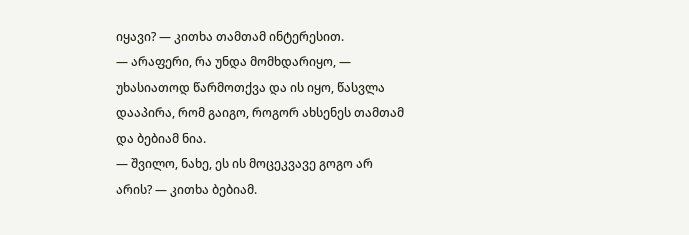იყავი? — კითხა თამთამ ინტერესით.
— არაფერი, რა უნდა მომხდარიყო, — უხასიათოდ წარმოთქვა და ის იყო, წასვლა დააპირა, რომ გაიგო, როგორ ახსენეს თამთამ და ბებიამ ნია.
— შვილო, ნახე, ეს ის მოცეკვავე გოგო არ არის? — კითხა ბებიამ.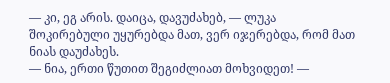— კი, ეგ არის. დაიცა, დავუძახებ, — ლუკა შოკირებული უყურებდა მათ, ვერ იჯერებდა, რომ მათ ნიას დაუძახეს.
— ნია, ერთი წუთით შეგიძლიათ მოხვიდეთ! —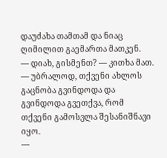დაუძახა თამთამ და ნიაც ღიმილით გაემართა მათკენ.
— დიახ, გისმენთ? — კითხა მათ.
— უბრალოდ, თქვენი ახლოს გაცნობა გვინდოდა და გვინდოდა გვეთქვა, რომ თქვენი გამოსვლა შესანიშნავი იყო.
—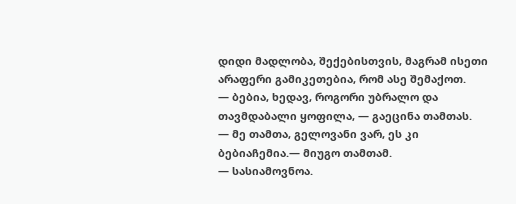დიდი მადლობა, შექებისთვის, მაგრამ ისეთი არაფერი გამიკეთებია, რომ ასე შემაქოთ.
— ბებია, ხედავ, როგორი უბრალო და თავმდაბალი ყოფილა, — გაეცინა თამთას.
— მე თამთა, გელოვანი ვარ, ეს კი ბებიაჩემია.— მიუგო თამთამ.
— სასიამოვნოა.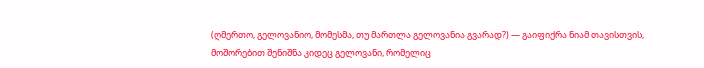(ღმერთო, გელოვანიო, მომესმა, თუ მართლა გელოვანია გვარად?) — გაიფიქრა ნიამ თავისთვის, მოშორებით შენიშნა კიდეც გელოვანი, რომელიც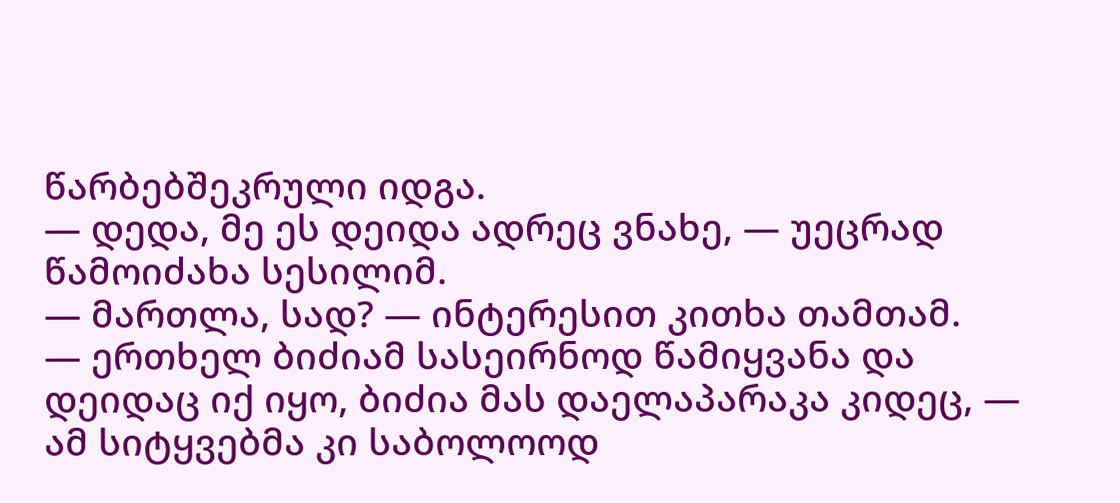წარბებშეკრული იდგა.
— დედა, მე ეს დეიდა ადრეც ვნახე, — უეცრად წამოიძახა სესილიმ.
— მართლა, სად? — ინტერესით კითხა თამთამ.
— ერთხელ ბიძიამ სასეირნოდ წამიყვანა და დეიდაც იქ იყო, ბიძია მას დაელაპარაკა კიდეც, — ამ სიტყვებმა კი საბოლოოდ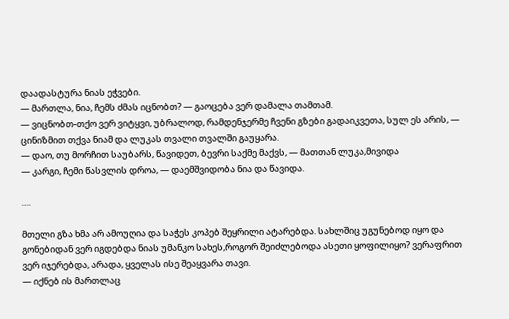დაადასტურა ნიას ეჭვები.
— მართლა, ნია, ჩემს ძმას იცნობთ? — გაოცება ვერ დამალა თამთამ.
— ვიცნობთ-თქო ვერ ვიტყვი, უბრალოდ, რამდენჯერმე ჩვენი გზები გადაიკვეთა, სულ ეს არის, — ცინიზმით თქვა ნიამ და ლუკას თვალი თვალში გაუყარა.
— დაო, თუ მორჩით საუბარს, წავიდეთ, ბევრი საქმე მაქვს, — მათთან ლუკა,მივიდა
— კარგი, ჩემი წასვლის დროა, — დაემშვიდობა ნია და წავიდა.

….

მთელი გზა ხმა არ ამოუღია და საჭეს კოპებ შეყრილი ატარებდა. სახლშიც უგუნებოდ იყო და გონებიდან ვერ იგდებდა ნიას უმანკო სახეს,როგორ შეიძლებოდა ასეთი ყოფილიყო? ვერაფრით ვერ იჯერებდა, არადა, ყველას ისე შეაყვარა თავი.
— იქნებ ის მართლაც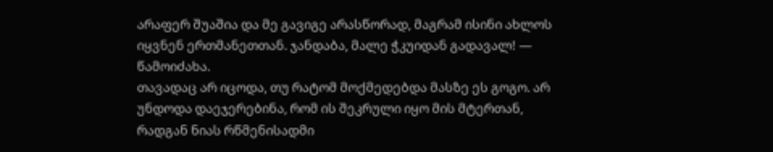არაფერ შუაშია და მე გავიგე არასწორად, მაგრამ ისინი ახლოს იყვნენ ერთმანეთთან. ჯანდაბა, მალე ჭკუიდან გადავალ! — წამოიძახა.
თავადაც არ იცოდა, თუ რატომ მოქმედებდა მასზე ეს გოგო. არ უნდოდა დაეჯერებინა, რომ ის შეკრული იყო მის მტერთან, რადგან ნიას რწმენისადმი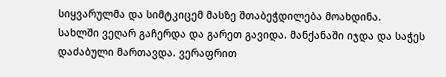სიყვარულმა და სიმტკიცემ მასზე შთაბეჭდილება მოახდინა.
სახლში ვეღარ გაჩერდა და გარეთ გავიდა. მანქანაში იჯდა და საჭეს დაძაბული მართავდა. ვერაფრით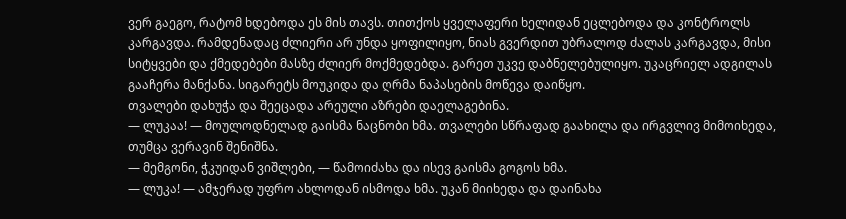ვერ გაეგო, რატომ ხდებოდა ეს მის თავს. თითქოს ყველაფერი ხელიდან ეცლებოდა და კონტროლს კარგავდა. რამდენადაც ძლიერი არ უნდა ყოფილიყო, ნიას გვერდით უბრალოდ ძალას კარგავდა, მისი სიტყვები და ქმედებები მასზე ძლიერ მოქმედებდა. გარეთ უკვე დაბნელებულიყო. უკაცრიელ ადგილას გააჩერა მანქანა. სიგარეტს მოუკიდა და ღრმა ნაპასების მოწევა დაიწყო.
თვალები დახუჭა და შეეცადა არეული აზრები დაელაგებინა.
— ლუკაა! — მოულოდნელად გაისმა ნაცნობი ხმა. თვალები სწრაფად გაახილა და ირგვლივ მიმოიხედა, თუმცა ვერავინ შენიშნა.
— მემგონი, ჭკუიდან ვიშლები, — წამოიძახა და ისევ გაისმა გოგოს ხმა.
— ლუკა! — ამჯერად უფრო ახლოდან ისმოდა ხმა. უკან მიიხედა და დაინახა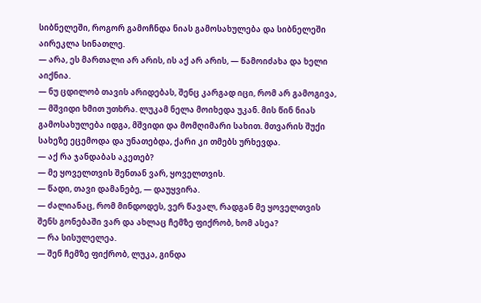სიბნელეში, როგორ გამოჩნდა ნიას გამოსახულება და სიბნელეში აირეკლა სინათლე.
— არა, ეს მართალი არ არის, ის აქ არ არის, — წამოიძახა და ხელი აიქნია.
— ნუ ცდილობ თავის არიდებას, შენც კარგად იცი, რომ არ გამოგივა, — მშვიდი ხმით უთხრა. ლუკამ ნელა მოიხედა უკან. მის წინ ნიას გამოსახულება იდგა, მშვიდი და მომღიმარი სახით. მთვარის შუქი სახეზე ეცემოდა და უნათებდა, ქარი კი თმებს ურხევდა.
— აქ რა ჯანდაბას აკეთებ?
— მე ყოველთვის შენთან ვარ, ყოველთვის.
— წადი, თავი დამანებე, — დაუყვირა.
— ძალიანაც, რომ მინდოდეს, ვერ წავალ, რადგან მე ყოველთვის შენს გონებაში ვარ და ახლაც ჩემზე ფიქრობ, ხომ ასეა?
— რა სისულელეა.
— შენ ჩემზე ფიქრობ, ლუკა, გინდა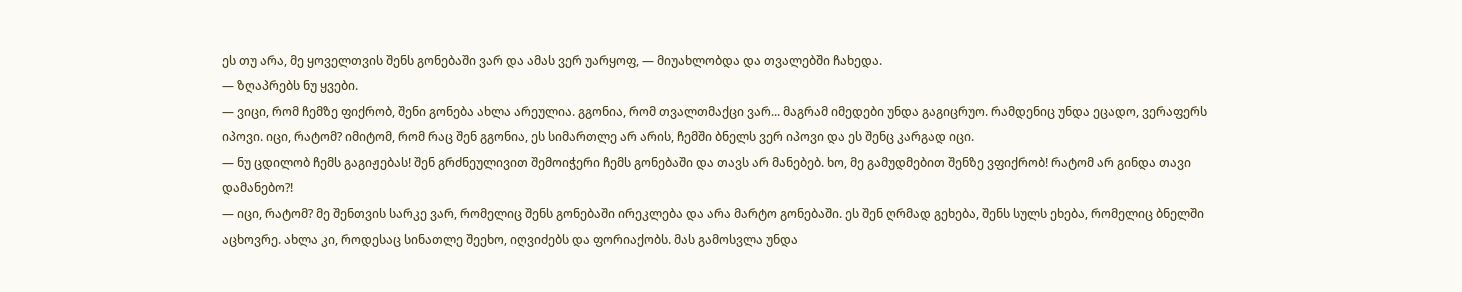ეს თუ არა, მე ყოველთვის შენს გონებაში ვარ და ამას ვერ უარყოფ, — მიუახლობდა და თვალებში ჩახედა.
— ზღაპრებს ნუ ყვები.
— ვიცი, რომ ჩემზე ფიქრობ, შენი გონება ახლა არეულია. გგონია, რომ თვალთმაქცი ვარ... მაგრამ იმედები უნდა გაგიცრუო. რამდენიც უნდა ეცადო, ვერაფერს იპოვი. იცი, რატომ? იმიტომ, რომ რაც შენ გგონია, ეს სიმართლე არ არის, ჩემში ბნელს ვერ იპოვი და ეს შენც კარგად იცი.
— ნუ ცდილობ ჩემს გაგიჟებას! შენ გრძნეულივით შემოიჭერი ჩემს გონებაში და თავს არ მანებებ. ხო, მე გამუდმებით შენზე ვფიქრობ! რატომ არ გინდა თავი დამანებო?!
— იცი, რატომ? მე შენთვის სარკე ვარ, რომელიც შენს გონებაში ირეკლება და არა მარტო გონებაში. ეს შენ ღრმად გეხება, შენს სულს ეხება, რომელიც ბნელში აცხოვრე. ახლა კი, როდესაც სინათლე შეეხო, იღვიძებს და ფორიაქობს. მას გამოსვლა უნდა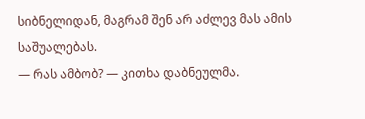სიბნელიდან, მაგრამ შენ არ აძლევ მას ამის საშუალებას.
— რას ამბობ? — კითხა დაბნეულმა.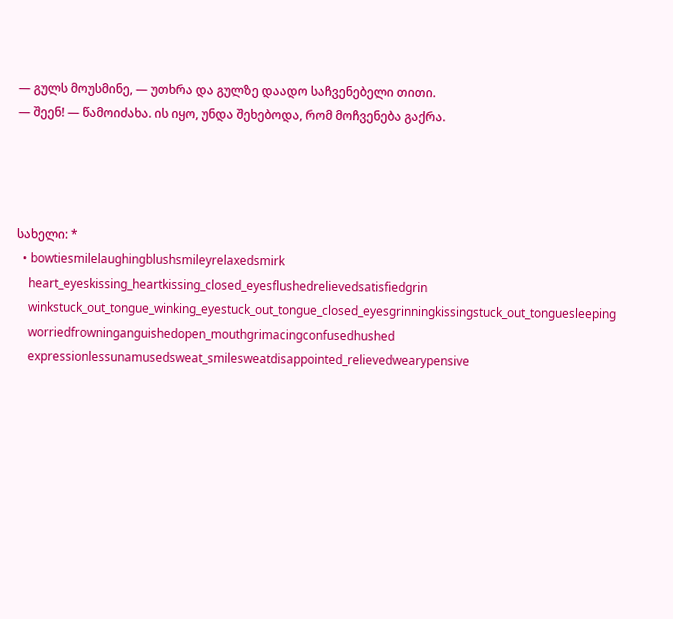— გულს მოუსმინე, — უთხრა და გულზე დაადო საჩვენებელი თითი.
— შეენ! — წამოიძახა. ის იყო, უნდა შეხებოდა, რომ მოჩვენება გაქრა.




სახელი: *
  • bowtiesmilelaughingblushsmileyrelaxedsmirk
    heart_eyeskissing_heartkissing_closed_eyesflushedrelievedsatisfiedgrin
    winkstuck_out_tongue_winking_eyestuck_out_tongue_closed_eyesgrinningkissingstuck_out_tonguesleeping
    worriedfrowninganguishedopen_mouthgrimacingconfusedhushed
    expressionlessunamusedsweat_smilesweatdisappointed_relievedwearypensive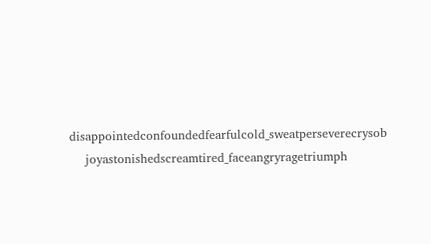disappointedconfoundedfearfulcold_sweatperseverecrysob
    joyastonishedscreamtired_faceangryragetriumph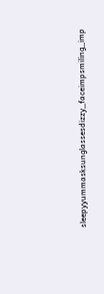sleepyyummasksunglassesdizzy_faceimpsmiling_imp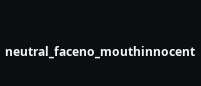neutral_faceno_mouthinnocent